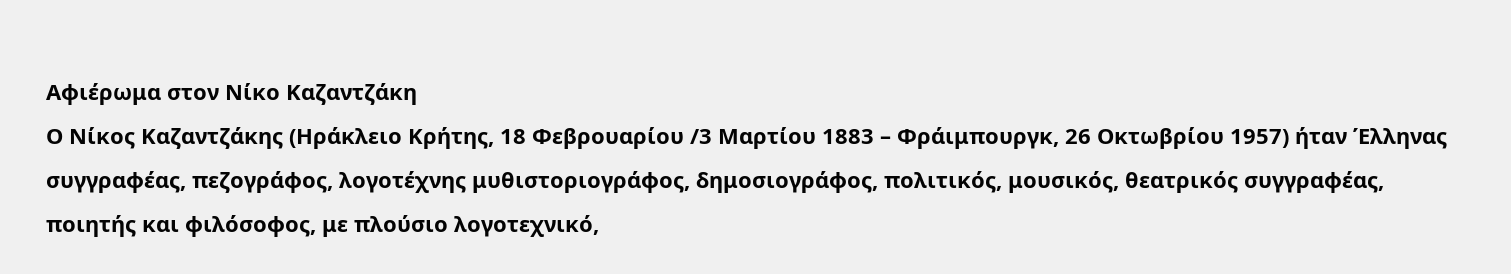Αφιέρωμα στον Νίκο Καζαντζάκη
Ο Νίκος Καζαντζάκης (Ηράκλειο Κρήτης, 18 Φεβρουαρίου /3 Μαρτίου 1883 – Φράιμπουργκ, 26 Οκτωβρίου 1957) ήταν Έλληνας συγγραφέας, πεζογράφος, λογοτέχνης μυθιστοριογράφος, δημοσιογράφος, πολιτικός, μουσικός, θεατρικός συγγραφέας, ποιητής και φιλόσοφος, με πλούσιο λογοτεχνικό,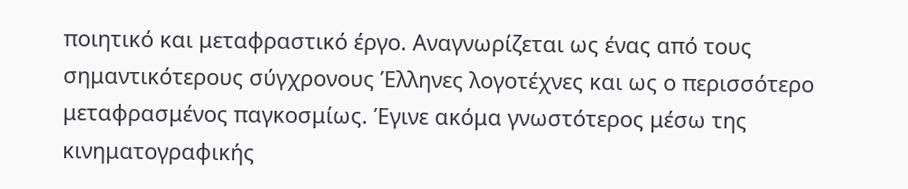ποιητικό και μεταφραστικό έργο. Αναγνωρίζεται ως ένας από τους σημαντικότερους σύγχρονους Έλληνες λογοτέχνες και ως ο περισσότερο μεταφρασμένος παγκοσμίως. Έγινε ακόμα γνωστότερος μέσω της κινηματογραφικής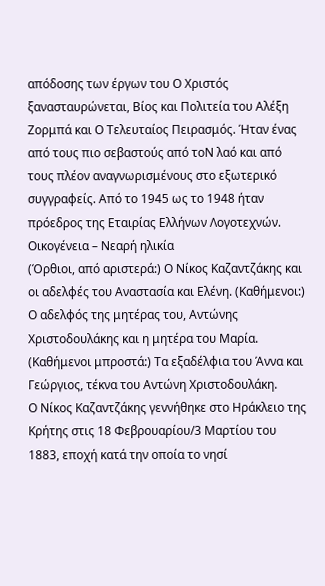απόδοσης των έργων του Ο Χριστός ξανασταυρώνεται, Βίος και Πολιτεία του Αλέξη Ζορμπά και Ο Τελευταίος Πειρασμός. Ήταν ένας από τους πιο σεβαστούς από τοΝ λαό και από τους πλέον αναγνωρισμένους στο εξωτερικό συγγραφείς. Από το 1945 ως το 1948 ήταν πρόεδρος της Εταιρίας Ελλήνων Λογοτεχνών.
Οικογένεια – Νεαρή ηλικία
(Όρθιοι, από αριστερά:) Ο Νίκος Καζαντζάκης και οι αδελφές του Αναστασία και Ελένη. (Καθήμενοι:) Ο αδελφός της μητέρας του, Αντώνης Χριστοδουλάκης και η μητέρα του Μαρία. (Καθήμενοι μπροστά:) Τα εξαδέλφια του Άννα και Γεώργιος, τέκνα του Αντώνη Χριστοδουλάκη.
Ο Νίκος Καζαντζάκης γεννήθηκε στο Ηράκλειο της Κρήτης στις 18 Φεβρουαρίου/3 Μαρτίου του 1883, εποχή κατά την οποία το νησί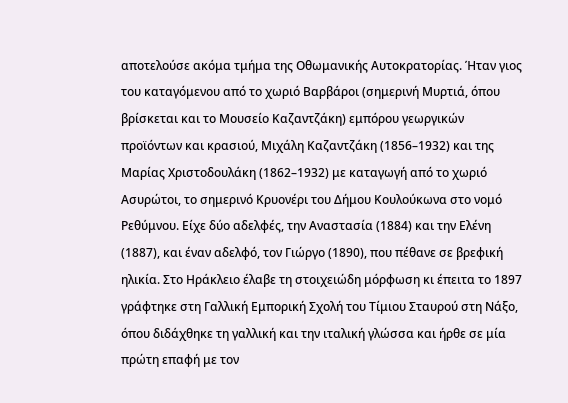αποτελούσε ακόμα τμήμα της Οθωμανικής Αυτοκρατορίας. Ήταν γιος του καταγόμενου από το χωριό Βαρβάροι (σημερινή Μυρτιά, όπου βρίσκεται και το Μουσείο Καζαντζάκη) εμπόρου γεωργικών προϊόντων και κρασιού, Μιχάλη Καζαντζάκη (1856–1932) και της Μαρίας Χριστοδουλάκη (1862–1932) με καταγωγή από το χωριό
Ασυρώτοι, το σημερινό Κρυονέρι του Δήμου Κουλούκωνα στο νομό Ρεθύμνου. Είχε δύο αδελφές, την Αναστασία (1884) και την Ελένη (1887), και έναν αδελφό, τον Γιώργο (1890), που πέθανε σε βρεφική ηλικία. Στο Ηράκλειο έλαβε τη στοιχειώδη μόρφωση κι έπειτα το 1897 γράφτηκε στη Γαλλική Εμπορική Σχολή του Τίμιου Σταυρού στη Νάξο, όπου διδάχθηκε τη γαλλική και την ιταλική γλώσσα και ήρθε σε μία πρώτη επαφή με τον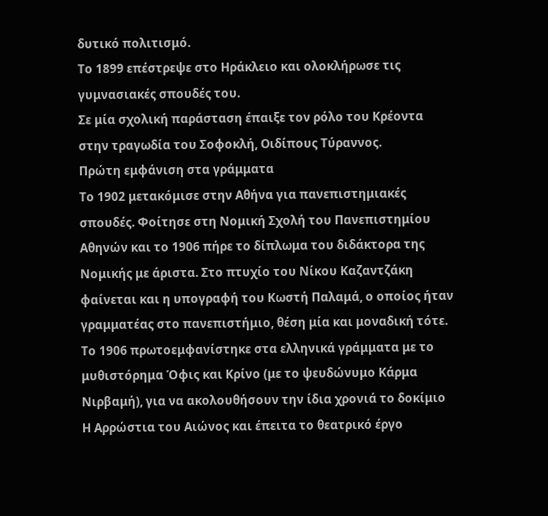δυτικό πολιτισμό.
Το 1899 επέστρεψε στο Ηράκλειο και ολοκλήρωσε τις γυμνασιακές σπουδές του.
Σε μία σχολική παράσταση έπαιξε τον ρόλο του Κρέοντα στην τραγωδία του Σοφοκλή, Οιδίπους Τύραννος.
Πρώτη εμφάνιση στα γράμματα
Το 1902 μετακόμισε στην Αθήνα για πανεπιστημιακές σπουδές. Φοίτησε στη Νομική Σχολή του Πανεπιστημίου Αθηνών και το 1906 πήρε το δίπλωμα του διδάκτορα της Νομικής με άριστα. Στο πτυχίο του Νίκου Καζαντζάκη φαίνεται και η υπογραφή του Κωστή Παλαμά, ο οποίος ήταν γραμματέας στο πανεπιστήμιο, θέση μία και μοναδική τότε.
Το 1906 πρωτοεμφανίστηκε στα ελληνικά γράμματα με το μυθιστόρημα Όφις και Κρίνο (με το ψευδώνυμο Κάρμα Νιρβαμή), για να ακολουθήσουν την ίδια χρονιά το δοκίμιο Η Αρρώστια του Αιώνος και έπειτα το θεατρικό έργο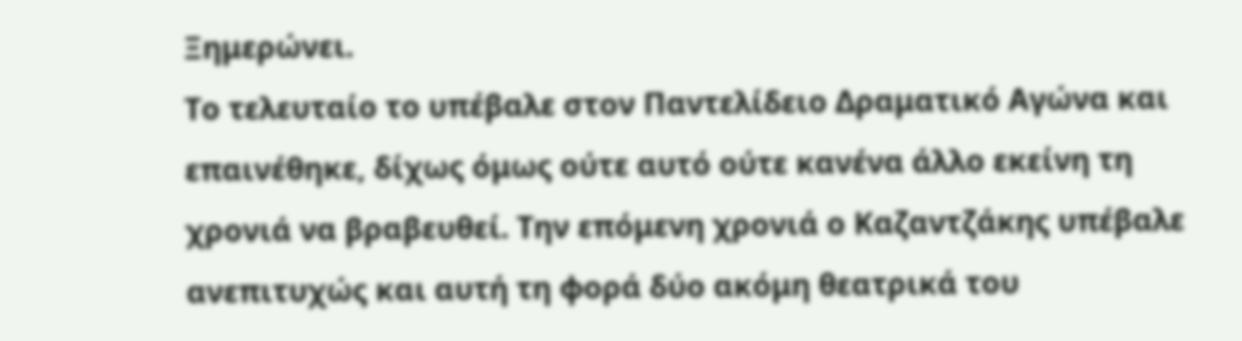Ξημερώνει.
Το τελευταίο το υπέβαλε στον Παντελίδειο Δραματικό Αγώνα και επαινέθηκε, δίχως όμως ούτε αυτό ούτε κανένα άλλο εκείνη τη χρονιά να βραβευθεί. Την επόμενη χρονιά ο Καζαντζάκης υπέβαλε ανεπιτυχώς και αυτή τη φορά δύο ακόμη θεατρικά του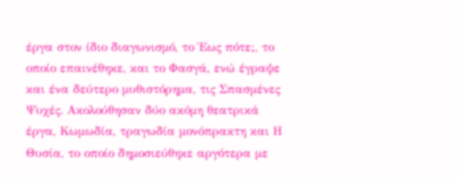έργα στον ίδιο διαγωνισμό, το Έως πότε;, το οποίο επαινέθηκε, και το Φασγά, ενώ έγραψε και ένα δεύτερο μυθιστόρημα, τις Σπασμένες Ψυχές. Ακολούθησαν δύο ακόμη θεατρικά έργα, Κωμωδία, τραγωδία μονόπρακτη και Η Θυσία, το οποίο δημοσιεύθηκε αργότερα με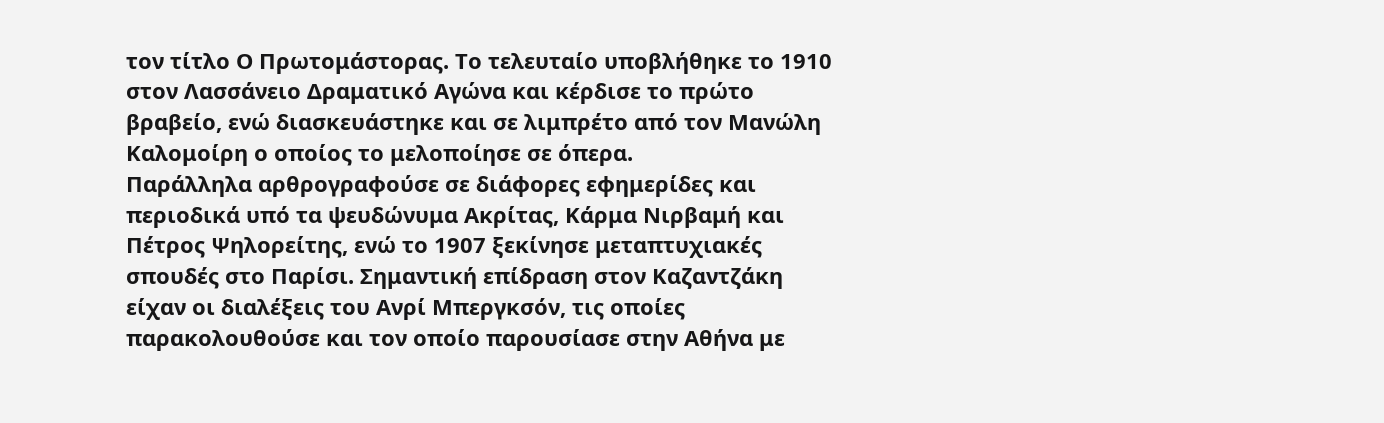τον τίτλο Ο Πρωτομάστορας. Το τελευταίο υποβλήθηκε το 1910 στον Λασσάνειο Δραματικό Αγώνα και κέρδισε το πρώτο βραβείο, ενώ διασκευάστηκε και σε λιμπρέτο από τον Μανώλη Καλομοίρη ο οποίος το μελοποίησε σε όπερα.
Παράλληλα αρθρογραφούσε σε διάφορες εφημερίδες και περιοδικά υπό τα ψευδώνυμα Ακρίτας, Κάρμα Νιρβαμή και Πέτρος Ψηλορείτης, ενώ το 1907 ξεκίνησε μεταπτυχιακές σπουδές στο Παρίσι. Σημαντική επίδραση στον Καζαντζάκη είχαν οι διαλέξεις του Ανρί Μπεργκσόν, τις οποίες παρακολουθούσε και τον οποίο παρουσίασε στην Αθήνα με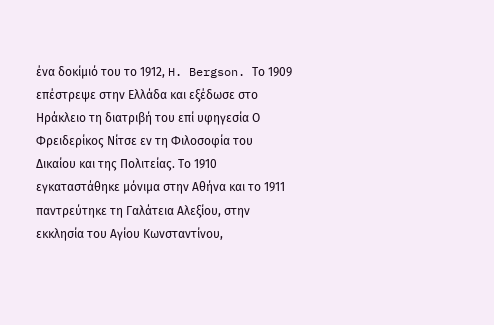ένα δοκίμιό του το 1912, H. Bergson. Το 1909 επέστρεψε στην Ελλάδα και εξέδωσε στο Ηράκλειο τη διατριβή του επί υφηγεσία Ο Φρειδερίκος Νίτσε εν τη Φιλοσοφία του Δικαίου και της Πολιτείας. Το 1910 εγκαταστάθηκε μόνιμα στην Αθήνα και το 1911 παντρεύτηκε τη Γαλάτεια Αλεξίου, στην εκκλησία του Αγίου Κωνσταντίνου,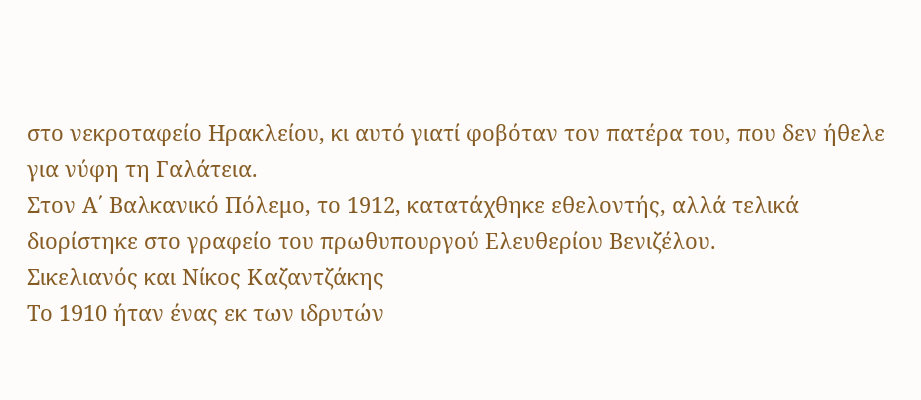στο νεκροταφείο Ηρακλείου, κι αυτό γιατί φοβόταν τον πατέρα του, που δεν ήθελε για νύφη τη Γαλάτεια.
Στον Α΄ Βαλκανικό Πόλεμο, το 1912, κατατάχθηκε εθελοντής, αλλά τελικά διορίστηκε στο γραφείο του πρωθυπουργού Ελευθερίου Βενιζέλου.
Σικελιανός και Νίκος Καζαντζάκης
Το 1910 ήταν ένας εκ των ιδρυτών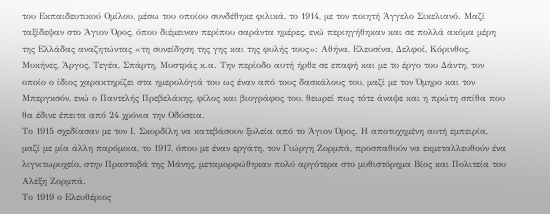του Εκπαιδευτικού Ομίλου, μέσω του οποίου συνδέθηκε φιλικά, το 1914, με τον ποιητή Άγγελο Σικελιανό. Μαζί ταξίδεψαν στο Άγιον Όρος, όπου διέμειναν περίπου σαράντα ημέρες, ενώ περιηγήθηκαν και σε πολλά ακόμα μέρη της Ελλάδας αναζητώντας «τη συνείδηση της γης και της φυλής τους»: Αθήνα, Ελευσίνα, Δελφοί, Κόρινθος, Μυκήνες, Άργος, Τεγέα, Σπάρτη, Μυστράς κ.α. Την περίοδο αυτή ήρθε σε επαφή και με το έργο του Δάντη, τον οποίο ο ίδιος χαρακτηρίζει στα ημερολόγιά του ως έναν από τους δασκάλους του, μαζί με τον Όμηρο και τον Μπεργκσόν, ενώ ο Παντελής Πρεβελάκης, φίλος και βιογράφος του, θεωρεί πως τότε άναψε και η πρώτη σπίθα που θα έδινε έπειτα από 24 χρόνια την Οδύσεια.
Το 1915 σχεδίασαν με τον Ι. Σκορδίλη να κατεβάσουν ξυλεία από το Άγιον Όρος. Η αποτυχημένη αυτή εμπειρία, μαζί με μία άλλη παρόμοια, το 1917, όπου με έναν εργάτη, τον Γιώργη Ζορμπά, προσπαθούν να εκμεταλλευθούν ένα λιγνιτωρυχείο, στην Πραστοβά της Μάνης, μεταμορφώθηκαν πολύ αργότερα στο μυθιστόρημα Bίος και Πολιτεία του Aλέξη Zορμπά.
Το 1919 ο Ελευθέριος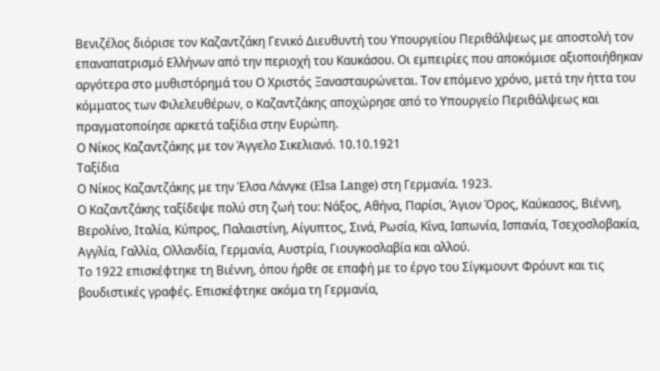Βενιζέλος διόρισε τον Καζαντζάκη Γενικό Διευθυντή του Υπουργείου Περιθάλψεως με αποστολή τον επαναπατρισμό Ελλήνων από την περιοχή του Καυκάσου. Οι εμπειρίες που αποκόμισε αξιοποιήθηκαν αργότερα στο μυθιστόρημά του Ο Χριστός Ξανασταυρώνεται. Τον επόμενο χρόνο, μετά την ήττα του κόμματος των Φιλελευθέρων, ο Καζαντζάκης αποχώρησε από το Υπουργείο Περιθάλψεως και πραγματοποίησε αρκετά ταξίδια στην Ευρώπη.
Ο Νίκος Καζαντζάκης με τον Άγγελο Σικελιανό. 10.10.1921
Ταξίδια
Ο Νίκος Καζαντζάκης με την Έλσα Λάνγκε (Elsa Lange) στη Γερμανία. 1923.
Ο Καζαντζάκης ταξίδεψε πολύ στη ζωή του: Νάξος, Αθήνα, Παρίσι, Άγιον Όρος, Καύκασος, Βιέννη, Βερολίνο, Ιταλία, Κύπρος, Παλαιστίνη, Αίγυπτος, Σινά, Ρωσία, Κίνα, Ιαπωνία, Ισπανία, Τσεχοσλοβακία, Αγγλία, Γαλλία, Ολλανδία, Γερμανία, Αυστρία, Γιουγκοσλαβία και αλλού.
Το 1922 επισκέφτηκε τη Βιέννη, όπου ήρθε σε επαφή με το έργο του Σίγκμουντ Φρόυντ και τις βουδιστικές γραφές. Επισκέφτηκε ακόμα τη Γερμανία,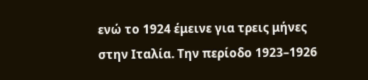ενώ το 1924 έμεινε για τρεις μήνες στην Ιταλία. Την περίοδο 1923–1926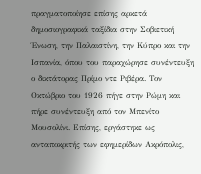πραγματοποίησε επίσης αρκετά δημοσιογραφικά ταξίδια στην Σοβιετική Ένωση, την Παλαιστίνη, την Κύπρο και την Ισπανία, όπου του παραχώρησε συνέντευξη ο δικτάτορας Πρίμο ντε Ριβέρα. Τον Οκτώβριο του 1926 πήγε στην Ρώμη και πήρε συνέντευξη από τον Μπενίτο Μουσολίνι. Επίσης, εργάστηκε ως ανταποκριτής των εφημερίδων Ακρόπολις,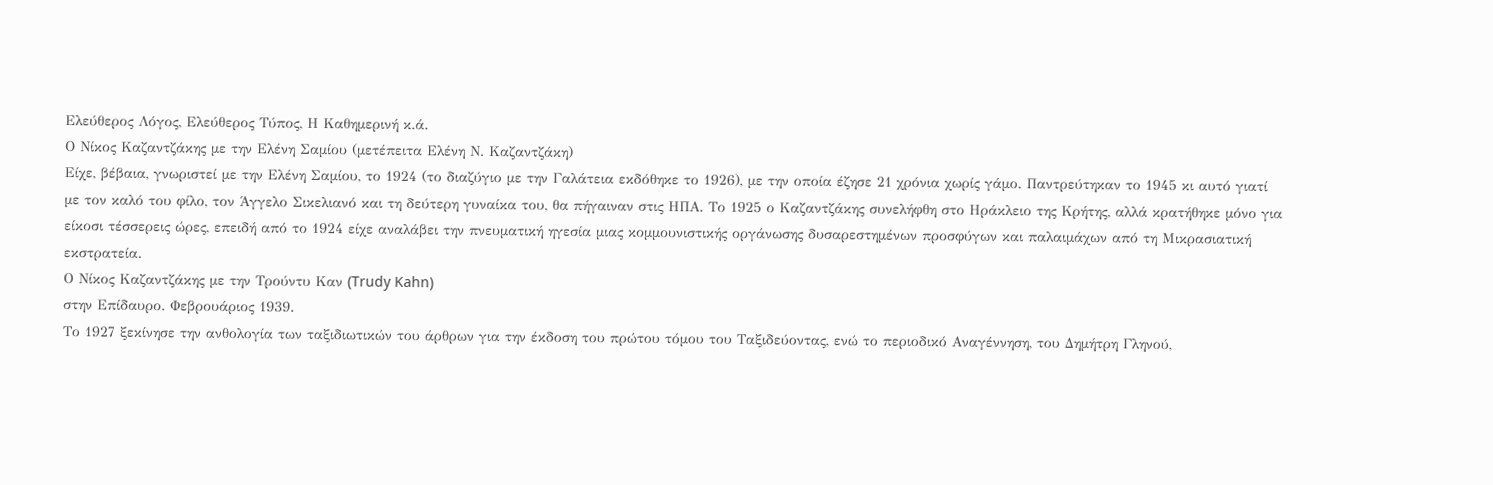Ελεύθερος Λόγος, Ελεύθερος Τύπος, Η Καθημερινή κ.ά.
Ο Νίκος Καζαντζάκης με την Ελένη Σαμίου (μετέπειτα Ελένη Ν. Καζαντζάκη)
Είχε, βέβαια, γνωριστεί με την Ελένη Σαμίου, το 1924 (το διαζύγιο με την Γαλάτεια εκδόθηκε το 1926), με την οποία έζησε 21 χρόνια χωρίς γάμο. Παντρεύτηκαν το 1945 κι αυτό γιατί με τον καλό του φίλο, τον Άγγελο Σικελιανό και τη δεύτερη γυναίκα του, θα πήγαιναν στις ΗΠΑ. Το 1925 ο Καζαντζάκης συνελήφθη στο Ηράκλειο της Κρήτης, αλλά κρατήθηκε μόνο για είκοσι τέσσερεις ώρες, επειδή από το 1924 είχε αναλάβει την πνευματική ηγεσία μιας κομμουνιστικής οργάνωσης δυσαρεστημένων προσφύγων και παλαιμάχων από τη Μικρασιατική εκστρατεία.
Ο Νίκος Καζαντζάκης με την Τρούντυ Καν (Trudy Kahn)
στην Επίδαυρο. Φεβρουάριος 1939.
Το 1927 ξεκίνησε την ανθολογία των ταξιδιωτικών του άρθρων για την έκδοση του πρώτου τόμου του Ταξιδεύοντας, ενώ το περιοδικό Αναγέννηση, του Δημήτρη Γληνού,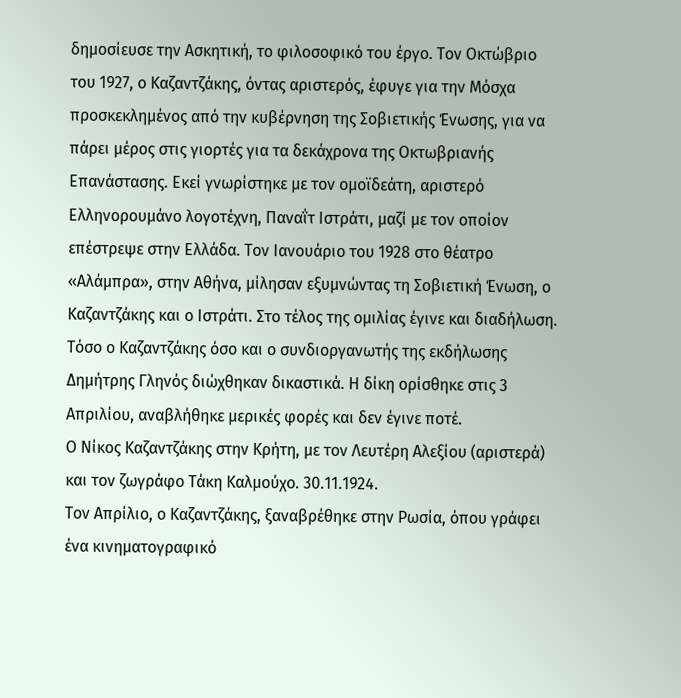δημοσίευσε την Ασκητική, το φιλοσοφικό του έργο. Τον Οκτώβριο του 1927, ο Καζαντζάκης, όντας αριστερός, έφυγε για την Μόσχα προσκεκλημένος από την κυβέρνηση της Σοβιετικής Ένωσης, για να πάρει μέρος στις γιορτές για τα δεκάχρονα της Οκτωβριανής Επανάστασης. Εκεί γνωρίστηκε με τον ομοϊδεάτη, αριστερό Ελληνορουμάνο λογοτέχνη, Παναΐτ Ιστράτι, μαζί με τον οποίον επέστρεψε στην Ελλάδα. Τον Ιανουάριο του 1928 στο θέατρο «Αλάμπρα», στην Αθήνα, μίλησαν εξυμνώντας τη Σοβιετική Ένωση, ο Καζαντζάκης και ο Ιστράτι. Στο τέλος της ομιλίας έγινε και διαδήλωση. Τόσο ο Καζαντζάκης όσο και ο συνδιοργανωτής της εκδήλωσης Δημήτρης Γληνός διώχθηκαν δικαστικά. Η δίκη ορίσθηκε στις 3 Απριλίου, αναβλήθηκε μερικές φορές και δεν έγινε ποτέ.
Ο Νίκος Καζαντζάκης στην Κρήτη, με τον Λευτέρη Αλεξίου (αριστερά) και τον ζωγράφο Τάκη Καλμούχο. 30.11.1924.
Τον Απρίλιο, ο Καζαντζάκης, ξαναβρέθηκε στην Ρωσία, όπου γράφει ένα κινηματογραφικό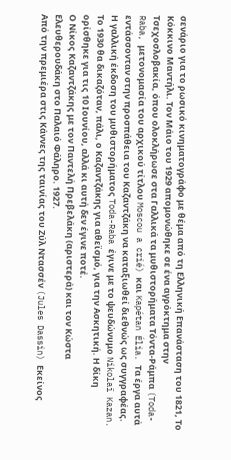σενάριο για το ρωσικό κινηματογράφο με θέμα από τη Ελληνική Επανάσταση του 1821, Το Κόκκινο Μαντήλι. Τον Μάιο του 1929 απομονώθηκε σε ένα αγρόκτημα στην Τσεχοσλοβακία, όπου ολοκλήρωσε στα Γαλλικά τα μυθιστορήματα Τόντα-Ράμπα (Toda-Raba, μετονομασία του αρχικού τίτλου Moscou a crié) και Kapétan Élia. Τα έργα αυτά εντάσσονταν στην προσπάθεια του Καζαντζάκη να καταξιωθεί διεθνώς ως συγγραφέας.
Η γαλλική έκδοση του μυθιστορήματος Toda-Raba έγινε με το ψευδώνυμο Nikolaï Kazan. Το 1930 θα δικαζόταν, πάλι, ο Καζαντζάκης για αθεϊσμό, για την Ασκητική. Η δίκη ορίσθηκε για τις 10 Ιουνίου, αλλά κι αυτή δεν έγινε ποτέ.
Ο Νίκος Καζαντζάκης με τον Παντελή Πρεβελάκη (αριστερά) και τον Κώστα Ελευθερουδάκη στο Παλαιό Φάληρο. 1927.
Από την πρεμιέρα στις Κάννες της ταινίας του Ζύλ Ντασσέν (Jules Dassin) Εκείνος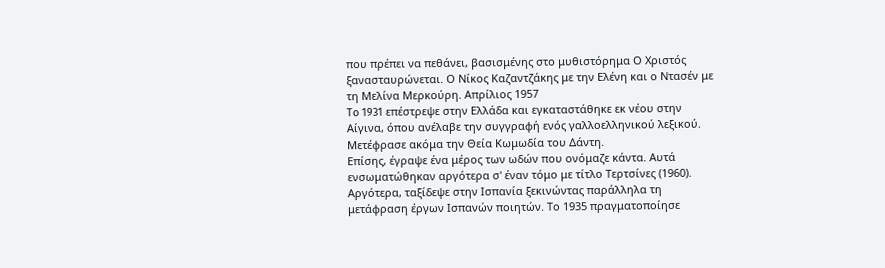που πρέπει να πεθάνει, βασισμένης στο μυθιστόρημα Ο Χριστός ξανασταυρώνεται. Ο Νίκος Καζαντζάκης με την Ελένη και ο Ντασέν με τη Μελίνα Μερκούρη. Απρίλιος 1957
To 1931 επέστρεψε στην Ελλάδα και εγκαταστάθηκε εκ νέου στην Αίγινα, όπου ανέλαβε την συγγραφή ενός γαλλοελληνικού λεξικού. Mετέφρασε ακόμα την Θεία Κωμωδία του Δάντη.
Επίσης, έγραψε ένα μέρος των ωδών που ονόμαζε κάντα. Αυτά ενσωματώθηκαν αργότερα σ' έναν τόμο με τίτλο Τερτσίνες (1960). Αργότερα, ταξίδεψε στην Ισπανία ξεκινώντας παράλληλα τη μετάφραση έργων Ισπανών ποιητών. Το 1935 πραγματοποίησε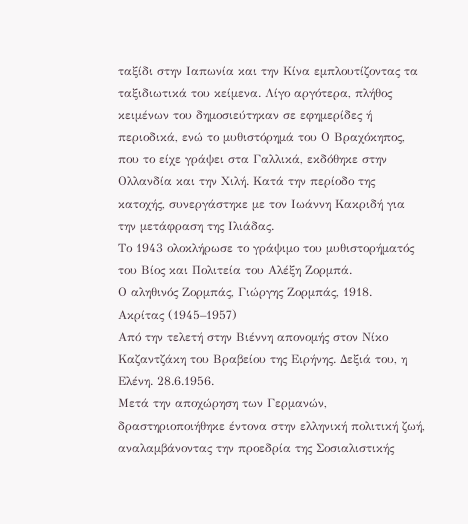ταξίδι στην Ιαπωνία και την Κίνα εμπλουτίζοντας τα ταξιδιωτικά του κείμενα. Λίγο αργότερα, πλήθος κειμένων του δημοσιεύτηκαν σε εφημερίδες ή περιοδικά, ενώ το μυθιστόρημά του Ο Βραχόκηπος, που το είχε γράψει στα Γαλλικά, εκδόθηκε στην Ολλανδία και την Χιλή. Κατά την περίοδο της κατοχής, συνεργάστηκε με τον Ιωάννη Κακριδή για την μετάφραση της Ιλιάδας.
Το 1943 ολοκλήρωσε το γράψιμο του μυθιστορήματός του Bίος και Πολιτεία του Aλέξη Zορμπά.
Ο αληθινός Ζορμπάς, Γιώργης Ζορμπάς, 1918.
Ακρίτας (1945–1957)
Από την τελετή στην Βιέννη απονομής στον Νίκο Καζαντζάκη του Βραβείου της Ειρήνης. Δεξιά του, η Ελένη. 28.6.1956.
Μετά την αποχώρηση των Γερμανών, δραστηριοποιήθηκε έντονα στην ελληνική πολιτική ζωή, αναλαμβάνοντας την προεδρία της Σοσιαλιστικής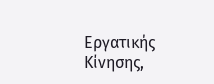Εργατικής Κίνησης,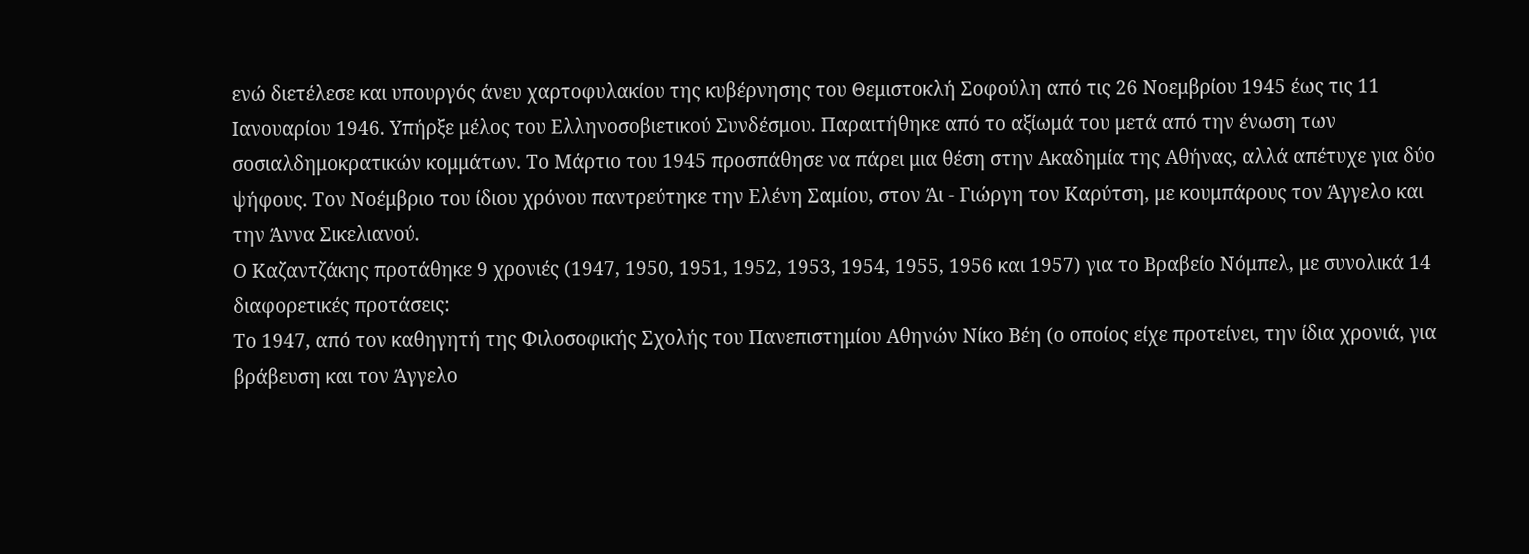ενώ διετέλεσε και υπουργός άνευ χαρτοφυλακίου της κυβέρνησης του Θεμιστοκλή Σοφούλη από τις 26 Νοεμβρίου 1945 έως τις 11 Ιανουαρίου 1946. Υπήρξε μέλος του Ελληνοσοβιετικού Συνδέσμου. Παραιτήθηκε από το αξίωμά του μετά από την ένωση των σοσιαλδημοκρατικών κομμάτων. Το Μάρτιο του 1945 προσπάθησε να πάρει μια θέση στην Ακαδημία της Αθήνας, αλλά απέτυχε για δύο ψήφους. Τον Νοέμβριο του ίδιου χρόνου παντρεύτηκε την Ελένη Σαμίου, στον Άι - Γιώργη τον Καρύτση, με κουμπάρους τον Άγγελο και την Άννα Σικελιανού.
Ο Καζαντζάκης προτάθηκε 9 χρονιές (1947, 1950, 1951, 1952, 1953, 1954, 1955, 1956 και 1957) για το Βραβείο Νόμπελ, με συνολικά 14 διαφορετικές προτάσεις:
Το 1947, από τον καθηγητή της Φιλοσοφικής Σχολής του Πανεπιστημίου Αθηνών Νίκο Βέη (ο οποίος είχε προτείνει, την ίδια χρονιά, για βράβευση και τον Άγγελο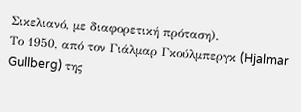Σικελιανό, με διαφορετική πρόταση).
Το 1950, από τον Γιάλμαρ Γκούλμπεργκ (Hjalmar Gullberg) της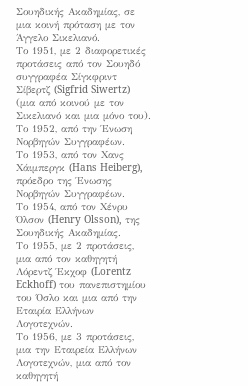Σουηδικής Ακαδημίας, σε μια κοινή πρόταση με τον Άγγελο Σικελιανό.
Το 1951, με 2 διαφορετικές προτάσεις από τον Σουηδό συγγραφέα Σίγκφριντ Σίβερτζ (Sigfrid Siwertz) (μια από κοινού με τον Σικελιανό και μια μόνο του).
Το 1952, από την Ένωση Νορβηγών Συγγραφέων.
Το 1953, από τον Χανς Χάιμπεργκ (Hans Heiberg), πρόεδρο της Ένωσης Νορβηγών Συγγραφέων.
Το 1954, από τον Χένρυ Όλσον (Henry Olsson), της Σουηδικής Ακαδημίας.
Το 1955, με 2 προτάσεις, μια από τον καθηγητή Λόρεντζ Έκχοφ (Lorentz Eckhoff) του πανεπιστημίου του Όσλο και μια από την Εταιρία Ελλήνων Λογοτεχνών.
Το 1956, με 3 προτάσεις, μια την Εταιρεία Ελλήνων Λογοτεχνών, μια από τον καθηγητή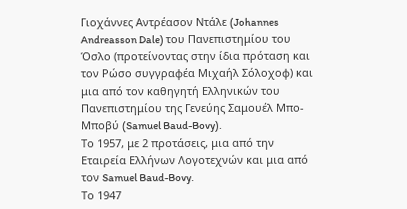Γιοχάννες Αντρέασον Ντάλε (Johannes Andreasson Dale) του Πανεπιστημίου του Όσλο (προτείνοντας στην ίδια πρόταση και τον Ρώσο συγγραφέα Μιχαήλ Σόλοχοφ) και μια από τον καθηγητή Ελληνικών του Πανεπιστημίου της Γενεύης Σαμουέλ Μπο-Μποβύ (Samuel Baud-Bovy).
Το 1957, με 2 προτάσεις, μια από την Εταιρεία Ελλήνων Λογοτεχνών και μια από τον Samuel Baud-Bovy.
Το 1947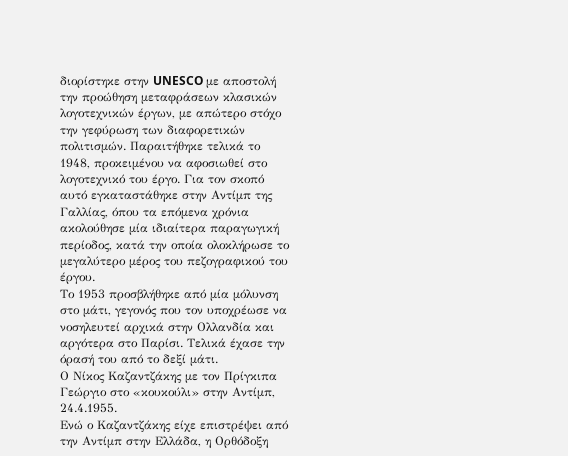διορίστηκε στην UNESCO με αποστολή την προώθηση μεταφράσεων κλασικών λογοτεχνικών έργων, με απώτερο στόχο την γεφύρωση των διαφορετικών πολιτισμών. Παραιτήθηκε τελικά το 1948, προκειμένου να αφοσιωθεί στο λογοτεχνικό του έργο. Για τον σκοπό αυτό εγκαταστάθηκε στην Αντίμπ της Γαλλίας, όπου τα επόμενα χρόνια ακολούθησε μία ιδιαίτερα παραγωγική περίοδος, κατά την οποία ολοκλήρωσε το μεγαλύτερο μέρος του πεζογραφικού του έργου.
Το 1953 προσβλήθηκε από μία μόλυνση στο μάτι, γεγονός που τον υποχρέωσε να νοσηλευτεί αρχικά στην Ολλανδία και αργότερα στο Παρίσι. Τελικά έχασε την όρασή του από το δεξί μάτι.
Ο Νίκος Καζαντζάκης με τον Πρίγκιπα Γεώργιο στο «κουκούλι» στην Αντίμπ, 24.4.1955.
Ενώ ο Καζαντζάκης είχε επιστρέψει από την Αντίμπ στην Ελλάδα, η Ορθόδοξη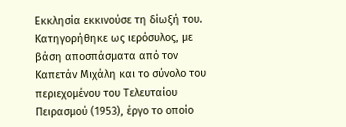Εκκλησία εκκινούσε τη δίωξή του. Κατηγορήθηκε ως ιερόσυλος, με βάση αποσπάσματα από τον Kαπετάν Mιχάλη και το σύνολο του περιεχομένου του Τελευταίου Πειρασμού (1953), έργο το οποίο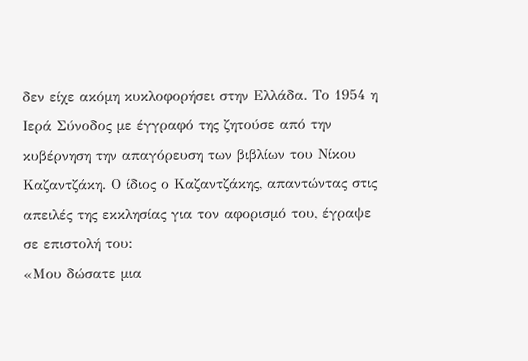δεν είχε ακόμη κυκλοφορήσει στην Ελλάδα. Το 1954 η Ιερά Σύνοδος με έγγραφό της ζητούσε από την κυβέρνηση την απαγόρευση των βιβλίων του Νίκου Καζαντζάκη. Ο ίδιος ο Καζαντζάκης, απαντώντας στις απειλές της εκκλησίας για τον αφορισμό του, έγραψε σε επιστολή του:
«Μου δώσατε μια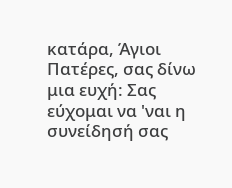κατάρα, Άγιοι Πατέρες, σας δίνω μια ευχή: Σας εύχομαι να 'ναι η συνείδησή σας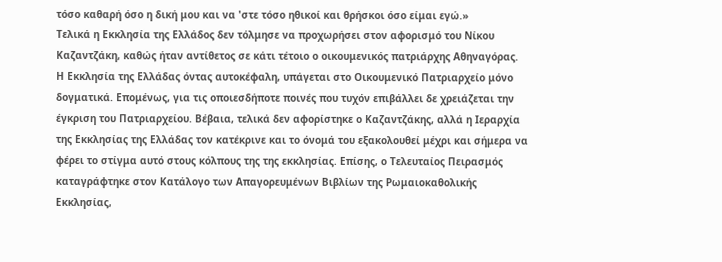τόσο καθαρή όσο η δική μου και να 'στε τόσο ηθικοί και θρήσκοι όσο είμαι εγώ.»
Τελικά η Εκκλησία της Ελλάδος δεν τόλμησε να προχωρήσει στον αφορισμό του Νίκου Καζαντζάκη, καθώς ήταν αντίθετος σε κάτι τέτοιο ο οικουμενικός πατριάρχης Αθηναγόρας. Η Εκκλησία της Ελλάδας όντας αυτοκέφαλη, υπάγεται στο Οικουμενικό Πατριαρχείο μόνο δογματικά. Επομένως, για τις οποιεσδήποτε ποινές που τυχόν επιβάλλει δε χρειάζεται την έγκριση του Πατριαρχείου. Βέβαια, τελικά δεν αφορίστηκε ο Καζαντζάκης, αλλά η Ιεραρχία της Εκκλησίας της Ελλάδας τον κατέκρινε και το όνομά του εξακολουθεί μέχρι και σήμερα να φέρει το στίγμα αυτό στους κόλπους της της εκκλησίας. Επίσης, ο Τελευταίος Πειρασμός καταγράφτηκε στον Κατάλογο των Απαγορευμένων Βιβλίων της Ρωμαιοκαθολικής Εκκλησίας,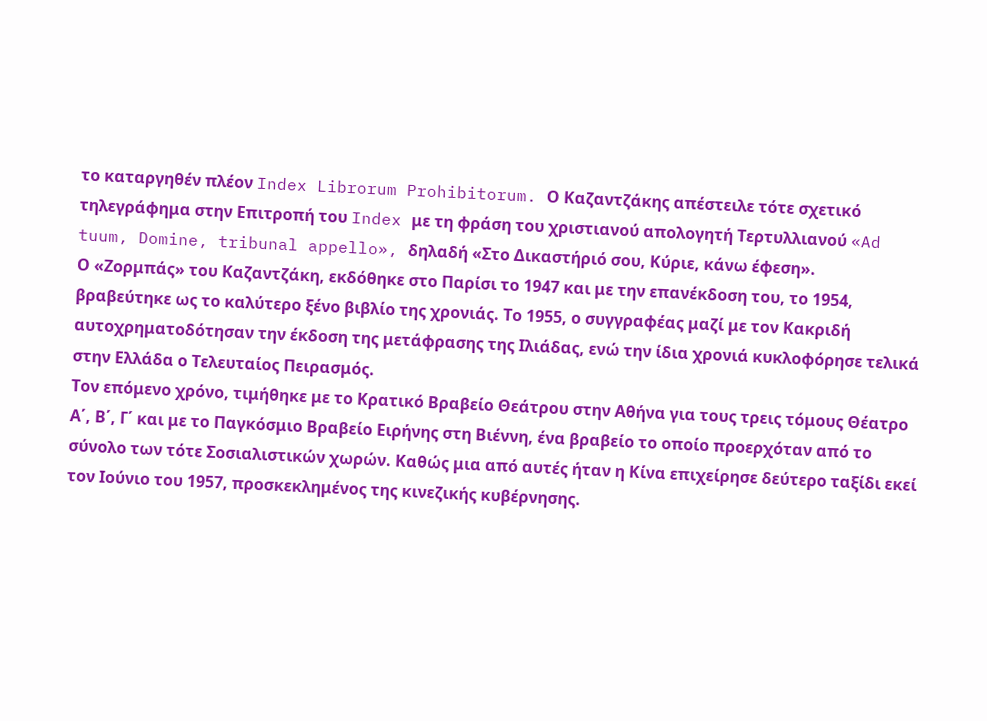το καταργηθέν πλέον Index Librorum Prohibitorum. Ο Καζαντζάκης απέστειλε τότε σχετικό τηλεγράφημα στην Επιτροπή του Index με τη φράση του χριστιανού απολογητή Τερτυλλιανού «Ad tuum, Domine, tribunal appello», δηλαδή «Στο Δικαστήριό σου, Κύριε, κάνω έφεση».
Ο «Ζορμπάς» του Καζαντζάκη, εκδόθηκε στο Παρίσι το 1947 και με την επανέκδοση του, το 1954, βραβεύτηκε ως το καλύτερο ξένο βιβλίο της χρονιάς. Το 1955, ο συγγραφέας μαζί με τον Κακριδή αυτοχρηματοδότησαν την έκδοση της μετάφρασης της Ιλιάδας, ενώ την ίδια χρονιά κυκλοφόρησε τελικά στην Ελλάδα ο Τελευταίος Πειρασμός.
Τον επόμενο χρόνο, τιμήθηκε με το Κρατικό Βραβείο Θεάτρου στην Αθήνα για τους τρεις τόμους Θέατρο Α΄, Β΄, Γ΄ και με το Παγκόσμιο Βραβείο Ειρήνης στη Βιέννη, ένα βραβείο το οποίο προερχόταν από το σύνολο των τότε Σοσιαλιστικών χωρών. Καθώς μια από αυτές ήταν η Κίνα επιχείρησε δεύτερο ταξίδι εκεί τον Ιούνιο του 1957, προσκεκλημένος της κινεζικής κυβέρνησης.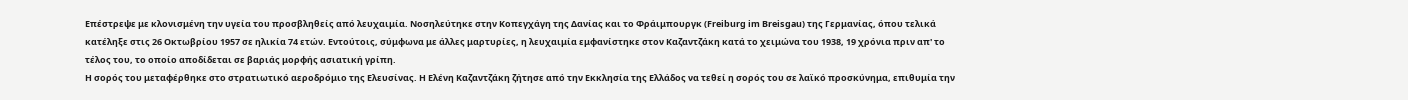Επέστρεψε με κλονισμένη την υγεία του προσβληθείς από λευχαιμία. Νοσηλεύτηκε στην Κοπεγχάγη της Δανίας και το Φράιμπουργκ (Freiburg im Breisgau) της Γερμανίας, όπου τελικά κατέληξε στις 26 Οκτωβρίου 1957 σε ηλικία 74 ετών. Εντούτοις, σύμφωνα με άλλες μαρτυρίες, η λευχαιμία εμφανίστηκε στον Καζαντζάκη κατά το χειμώνα του 1938, 19 χρόνια πριν απ' το τέλος του, το οποίο αποδίδεται σε βαριάς μορφής ασιατική γρίπη.
Η σορός του μεταφέρθηκε στο στρατιωτικό αεροδρόμιο της Ελευσίνας. Η Ελένη Καζαντζάκη ζήτησε από την Εκκλησία της Ελλάδος να τεθεί η σορός του σε λαϊκό προσκύνημα, επιθυμία την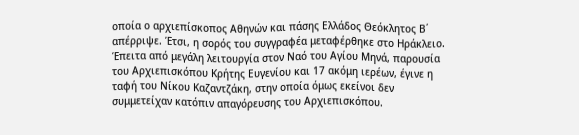οποία ο αρχιεπίσκοπος Αθηνών και πάσης Ελλάδος Θεόκλητος Β΄ απέρριψε. Έτσι, η σορός του συγγραφέα μεταφέρθηκε στο Ηράκλειο. Έπειτα από μεγάλη λειτουργία στον Ναό του Αγίου Μηνά, παρουσία του Αρχιεπισκόπου Κρήτης Ευγενίου και 17 ακόμη ιερέων, έγινε η ταφή του Νίκου Καζαντζάκη, στην οποία όμως εκείνοι δεν συμμετείχαν κατόπιν απαγόρευσης του Αρχιεπισκόπου.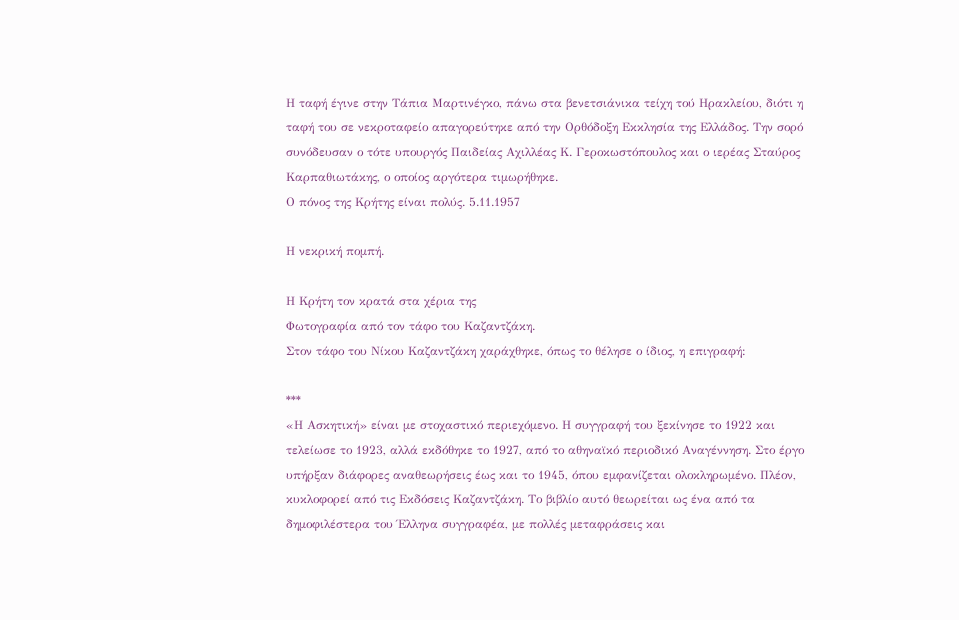Η ταφή έγινε στην Τάπια Μαρτινέγκο, πάνω στα βενετσιάνικα τείχη τού Ηρακλείου, διότι η ταφή του σε νεκροταφείο απαγορεύτηκε από την Ορθόδοξη Εκκλησία της Ελλάδος. Την σορό συνόδευσαν ο τότε υπουργός Παιδείας Αχιλλέας Κ. Γεροκωστόπουλος και ο ιερέας Σταύρος Καρπαθιωτάκης, ο οποίος αργότερα τιμωρήθηκε.
Ο πόνος της Κρήτης είναι πολύς. 5.11.1957

Η νεκρική πομπή.

Η Κρήτη τον κρατά στα χέρια της
Φωτογραφία από τον τάφο του Καζαντζάκη.
Στον τάφο του Νίκου Καζαντζάκη χαράχθηκε, όπως το θέλησε ο ίδιος, η επιγραφή:

***
«Η Ασκητική» είναι με στοχαστικό περιεχόμενο. Η συγγραφή του ξεκίνησε το 1922 και τελείωσε το 1923, αλλά εκδόθηκε το 1927, από το αθηναϊκό περιοδικό Αναγέννηση. Στο έργο υπήρξαν διάφορες αναθεωρήσεις έως και το 1945, όπου εμφανίζεται ολοκληρωμένο. Πλέον, κυκλοφορεί από τις Εκδόσεις Καζαντζάκη. Το βιβλίο αυτό θεωρείται ως ένα από τα δημοφιλέστερα του Έλληνα συγγραφέα, με πολλές μεταφράσεις και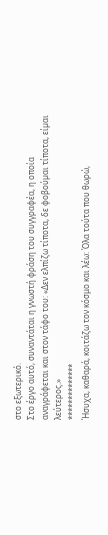στο εξωτερικό.
Στο έργο αυτό, συναντάται η γνωστή φράση του συγγραφέα, η οποία αναγράφεται και στον τάφο του: «Δεν ελπίζω τίποτα, δε φοβούµαι τίποτα, είµαι λεύτερος.»
**************
Ήσυχα, καθαρά, κοιτάζω τον κόσμο και λέω: Όλα τούτα που θωρώ,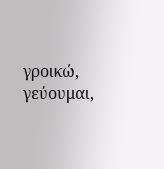γροικώ, γεύουμαι,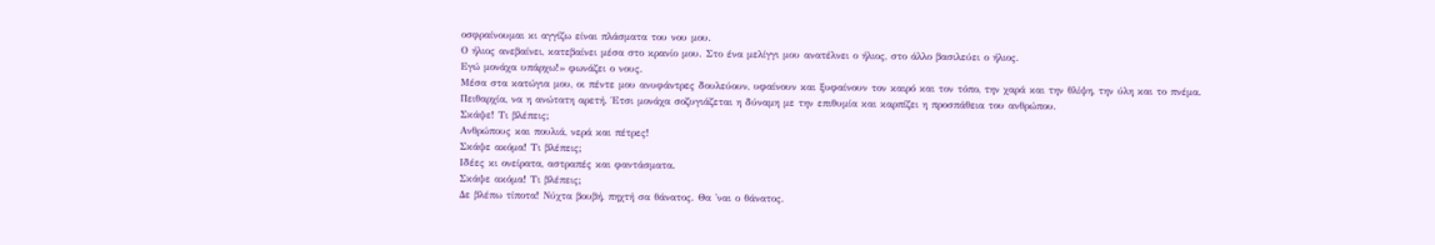οσφραίνουμαι κι αγγίζω είναι πλάσματα του νου μου.
Ο ήλιος ανεβαίνει, κατεβαίνει μέσα στο κρανίο μου. Στο ένα μελίγγι μου ανατέλνει ο ήλιος, στο άλλο βασιλεύει ο ήλιος.
Εγώ μονάχα υπάρχω!» φωνάζει ο νους.
Μέσα στα κατώγια μου, οι πέντε μου ανυφάντρες δουλεύουν, υφαίνουν και ξυφαίνουν τον καιρό και τον τόπο, την χαρά και την θλίψη, την ύλη και το πνέμα.
Πειθαρχία, να η ανώτατη αρετή. Έτσι μονάχα σοζυγιάζεται η δύναμη με την επιθυμία και καρπίζει η προσπάθεια του ανθρώπου.
Σκάψε! Τι βλέπεις;
Ανθρώπους και πουλιά, νερά και πέτρες!
Σκάψε ακόμα! Τι βλέπεις;
Ιδέες κι ονείρατα, αστραπές και φαντάσματα.
Σκάψε ακόμα! Τι βλέπεις;
Δε βλέπω τίποτα! Νύχτα βουβή, πηχτή σα θάνατος. Θα 'ναι ο θάνατος.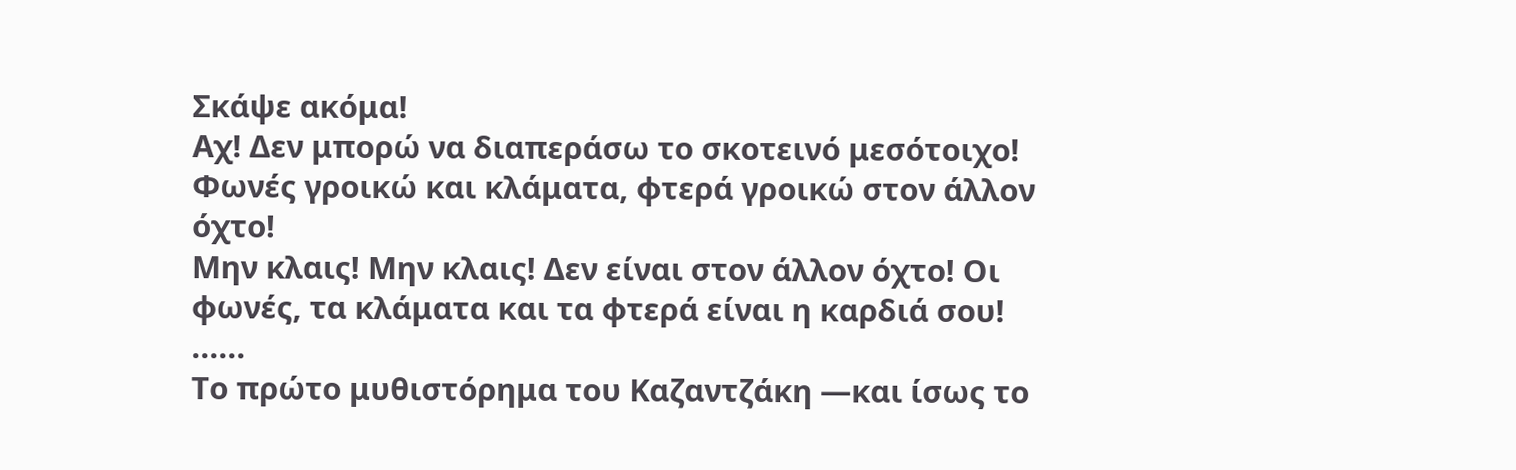Σκάψε ακόμα!
Αχ! Δεν μπορώ να διαπεράσω το σκοτεινό μεσότοιχο! Φωνές γροικώ και κλάματα, φτερά γροικώ στον άλλον όχτο!
Μην κλαις! Μην κλαις! Δεν είναι στον άλλον όχτο! Οι φωνές, τα κλάματα και τα φτερά είναι η καρδιά σου! ......
Το πρώτο μυθιστόρημα του Καζαντζάκη —και ίσως το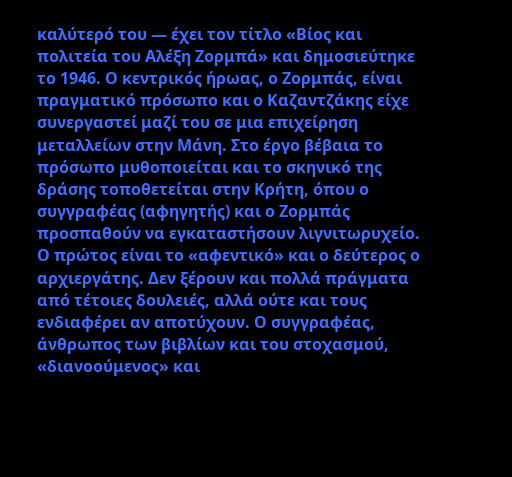καλύτερό του — έχει τον τίτλο «Βίος και πολιτεία του Αλέξη Ζορμπά» και δημοσιεύτηκε το 1946. Ο κεντρικός ήρωας, ο Ζορμπάς, είναι πραγματικό πρόσωπο και ο Καζαντζάκης είχε συνεργαστεί μαζί του σε μια επιχείρηση μεταλλείων στην Μάνη. Στο έργο βέβαια το πρόσωπο μυθοποιείται και το σκηνικό της δράσης τοποθετείται στην Κρήτη, όπου ο συγγραφέας (αφηγητής) και ο Ζορμπάς προσπαθούν να εγκαταστήσουν λιγνιτωρυχείο. Ο πρώτος είναι το «αφεντικό» και ο δεύτερος ο αρχιεργάτης. Δεν ξέρουν και πολλά πράγματα από τέτοιες δουλειές, αλλά ούτε και τους ενδιαφέρει αν αποτύχουν. Ο συγγραφέας, άνθρωπος των βιβλίων και του στοχασμού, «διανοούμενος» και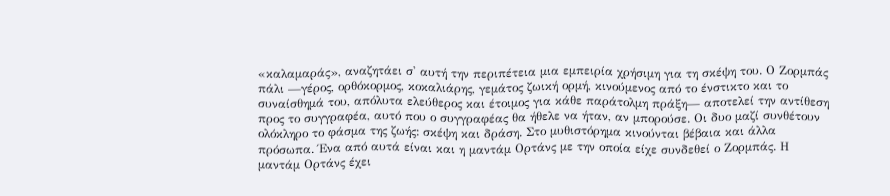«καλαμαράς», αναζητάει σ' αυτή την περιπέτεια μια εμπειρία χρήσιμη για τη σκέψη του. Ο Ζορμπάς πάλι —γέρος, ορθόκορμος, κοκαλιάρης, γεμάτος ζωική ορμή, κινούμενος από το ένστικτο και το συναίσθημά του, απόλυτα ελεύθερος και έτοιμος για κάθε παράτολμη πράξη— αποτελεί την αντίθεση προς το συγγραφέα, αυτό που ο συγγραφέας θα ήθελε να ήταν, αν μπορούσε. Οι δυο μαζί συνθέτουν ολόκληρο το φάσμα της ζωής: σκέψη και δράση. Στο μυθιστόρημα κινούνται βέβαια και άλλα πρόσωπα. Ένα από αυτά είναι και η μαντάμ Ορτάνς με την οποία είχε συνδεθεί ο Ζορμπάς. Η μαντάμ Ορτάνς έχει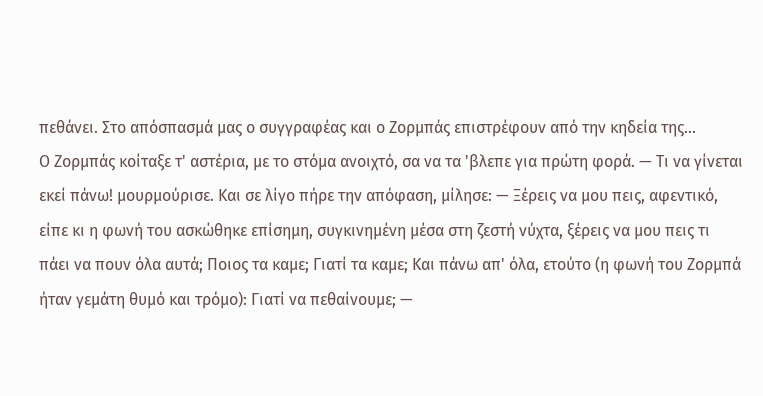πεθάνει. Στο απόσπασμά μας ο συγγραφέας και ο Ζορμπάς επιστρέφουν από την κηδεία της...
Ο Ζορμπάς κοίταξε τ' αστέρια, με το στόμα ανοιχτό, σα να τα 'βλεπε για πρώτη φορά. — Τι να γίνεται εκεί πάνω! μουρμούρισε. Και σε λίγο πήρε την απόφαση, μίλησε: — Ξέρεις να μου πεις, αφεντικό, είπε κι η φωνή του ασκώθηκε επίσημη, συγκινημένη μέσα στη ζεστή νύχτα, ξέρεις να μου πεις τι πάει να πουν όλα αυτά; Ποιος τα καμε; Γιατί τα καμε; Και πάνω απ' όλα, ετούτο (η φωνή του Ζορμπά ήταν γεμάτη θυμό και τρόμο): Γιατί να πεθαίνουμε; —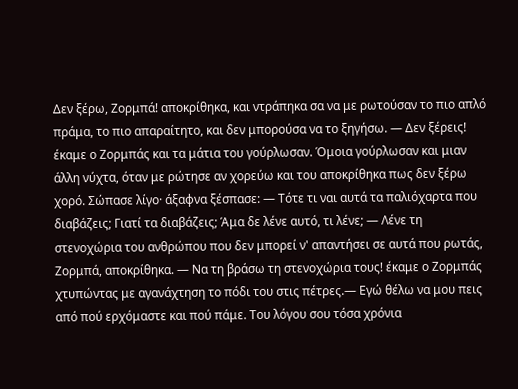Δεν ξέρω, Ζορμπά! αποκρίθηκα, και ντράπηκα σα να με ρωτούσαν το πιο απλό πράμα, το πιο απαραίτητο, και δεν μπορούσα να το ξηγήσω. — Δεν ξέρεις! έκαμε ο Ζορμπάς και τα μάτια του γούρλωσαν. Όμοια γούρλωσαν και μιαν άλλη νύχτα, όταν με ρώτησε αν χορεύω και του αποκρίθηκα πως δεν ξέρω χορό. Σώπασε λίγο· άξαφνα ξέσπασε: — Τότε τι ναι αυτά τα παλιόχαρτα που διαβάζεις; Γιατί τα διαβάζεις; Άμα δε λένε αυτό, τι λένε; — Λένε τη στενοχώρια του ανθρώπου που δεν μπορεί ν' απαντήσει σε αυτά που ρωτάς, Ζορμπά, αποκρίθηκα. — Να τη βράσω τη στενοχώρια τους! έκαμε ο Ζορμπάς χτυπώντας με αγανάχτηση το πόδι του στις πέτρες.— Εγώ θέλω να μου πεις από πού ερχόμαστε και πού πάμε. Του λόγου σου τόσα χρόνια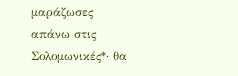μαράζωσες απάνω στις Σολομωνικές*· θα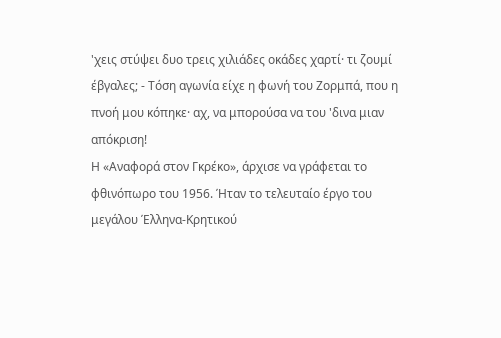'χεις στύψει δυο τρεις χιλιάδες οκάδες χαρτί· τι ζουμί έβγαλες; - Τόση αγωνία είχε η φωνή του Ζορμπά, που η πνοή μου κόπηκε· αχ, να μπορούσα να του 'δινα μιαν απόκριση!
Η «Αναφορά στον Γκρέκο», άρχισε να γράφεται το φθινόπωρο του 1956. Ήταν το τελευταίο έργο του μεγάλου Έλληνα-Κρητικού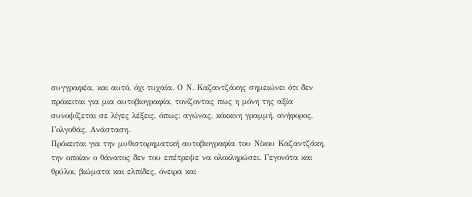συγγραφέα, και αυτό, όχι τυχαία. Ο Ν. Καζαντζάκης σημειώνει ότι δεν πρόκειται για μια αυτοβιογραφία, τονίζοντας πως η μόνη της αξία συνοψίζεται σε λίγες λέξεις, όπως: αγώνας, κόκκινη γραμμή, ανήφορος, Γολγοθάς, Ανάσταση.
Πρόκειται για την μυθιστορηματική αυτοβιογραφία του Νίκου Καζαντζάκη, την οποίαν ο θάνατος δεν του επέτρεψε να ολοκληρώσει. Γεγονότα και θρύλοι, βιώματα και ελπίδες, όνειρα και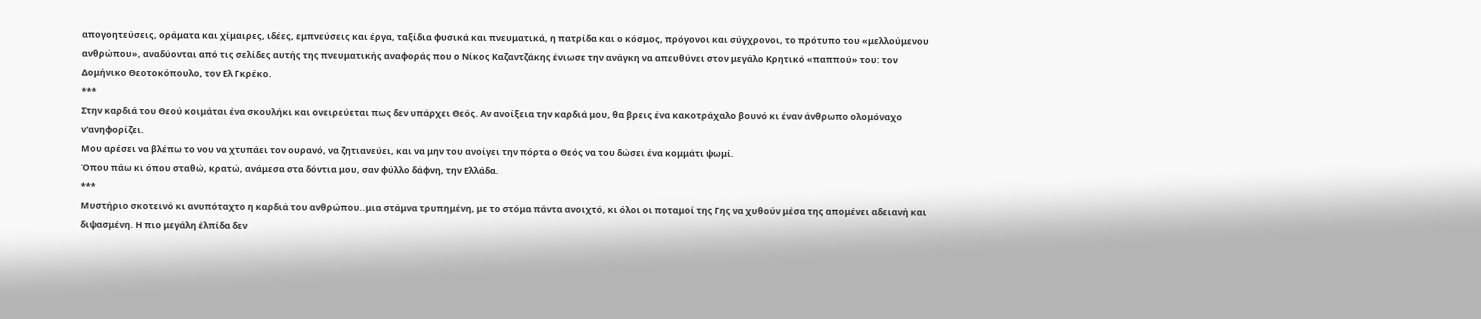απογοητεύσεις, οράματα και χίμαιρες, ιδέες, εμπνεύσεις και έργα, ταξίδια φυσικά και πνευματικά, η πατρίδα και ο κόσμος, πρόγονοι και σύγχρονοι, το πρότυπο του «μελλούμενου ανθρώπου», αναδύονται από τις σελίδες αυτής της πνευματικής αναφοράς που ο Νίκος Καζαντζάκης ένιωσε την ανάγκη να απευθύνει στον μεγάλο Κρητικό «παππού» του: τον Δομήνικο Θεοτοκόπουλο, τον Ελ Γκρέκο.
***
Στην καρδιά του Θεού κοιμάται ένα σκουλήκι και ονειρεύεται πως δεν υπάρχει Θεός. Αν ανοίξεια την καρδιά μου, θα βρεις ένα κακοτράχαλο βουνό κι έναν άνθρωπο ολομόναχο ν'ανηφορίζει.
Μου αρέσει να βλέπω το νου να χτυπάει τον ουρανό, να ζητιανεύει, και να μην του ανοίγει την πόρτα ο Θεός να του δώσει ένα κομμάτι ψωμί.
Όπου πάω κι όπου σταθώ, κρατώ, ανάμεσα στα δόντια μου, σαν φύλλο δάφνη, την Ελλάδα.
***
Μυστήριο σκοτεινό κι ανυπόταχτο η καρδιά του ανθρώπου..μια στάμνα τρυπημένη, με το στόμα πάντα ανοιχτό, κι όλοι οι ποταμοί της Γης να χυθούν μέσα της απομένει αδειανή και διψασμένη. Η πιο μεγάλη έλπίδα δεν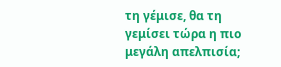τη γέμισε, θα τη γεμίσει τώρα η πιο μεγάλη απελπισία;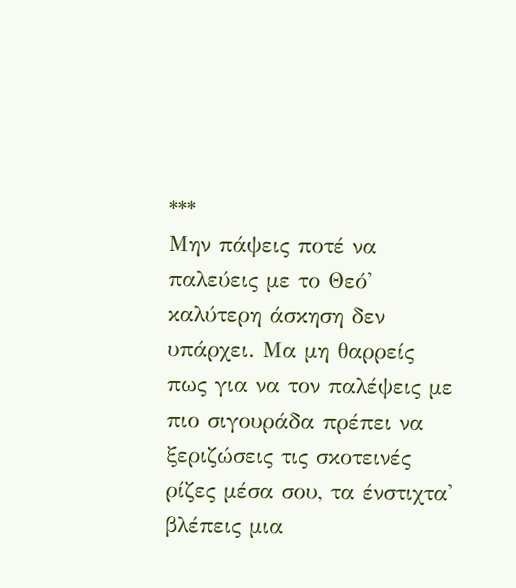***
Μην πάψεις ποτέ να παλεύεις με το Θεό' καλύτερη άσκηση δεν υπάρχει. Μα μη θαρρείς πως για να τον παλέψεις με πιο σιγουράδα πρέπει να ξεριζώσεις τις σκοτεινές ρίζες μέσα σου, τα ένστιχτα' βλέπεις μια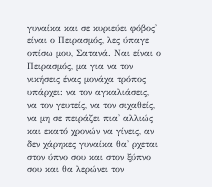γυναίκα και σε κυριεύει φόβος' είναι ο Πειρασμός, λες ύπαγε οπίσω μου, Σατανά. Ναι είναι ο Πειρασμός, μα για να τον νικήσεις ένας μονάχα τρόπος υπάρχει: να τον αγκαλιάσεις, να τον γευτείς, να τον σιχαθείς, να μη σε πειράζει πια' αλλιώς και εκατό χρονών να γίνεις, αν δεν χάρηκες γυναίκα θα' ρχεται στον ύπνο σου και στον ξύπνο σου και θα λερώνει τον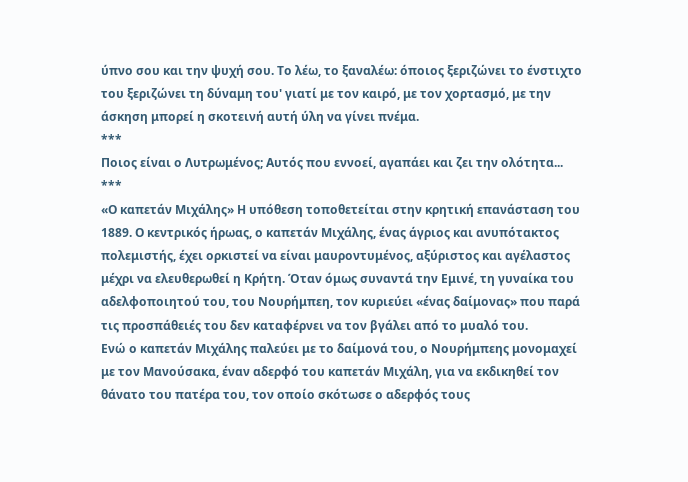ύπνο σου και την ψυχή σου. Το λέω, το ξαναλέω: όποιος ξεριζώνει το ένστιχτο του ξεριζώνει τη δύναμη του' γιατί με τον καιρό, με τον χορτασμό, με την άσκηση μπορεί η σκοτεινή αυτή ύλη να γίνει πνέμα.
***
Ποιος είναι ο Λυτρωμένος; Αυτός που εννοεί, αγαπάει και ζει την ολότητα...
***
«Ο καπετάν Μιχάλης» Η υπόθεση τοποθετείται στην κρητική επανάσταση του 1889. Ο κεντρικός ήρωας, ο καπετάν Μιχάλης, ένας άγριος και ανυπότακτος πολεμιστής, έχει ορκιστεί να είναι μαυροντυμένος, αξύριστος και αγέλαστος μέχρι να ελευθερωθεί η Κρήτη. Όταν όμως συναντά την Εμινέ, τη γυναίκα του αδελφοποιητού του, του Νουρήμπεη, τον κυριεύει «ένας δαίμονας» που παρά τις προσπάθειές του δεν καταφέρνει να τον βγάλει από το μυαλό του.
Ενώ ο καπετάν Μιχάλης παλεύει με το δαίμονά του, ο Νουρήμπεης μονομαχεί με τον Μανούσακα, έναν αδερφό του καπετάν Μιχάλη, για να εκδικηθεί τον θάνατο του πατέρα του, τον οποίο σκότωσε ο αδερφός τους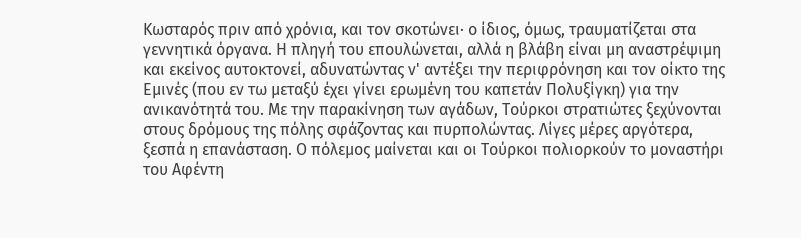Κωσταρός πριν από χρόνια, και τον σκοτώνει· ο ίδιος, όμως, τραυματίζεται στα γεννητικά όργανα. Η πληγή του επουλώνεται, αλλά η βλάβη είναι μη αναστρέψιμη και εκείνος αυτοκτονεί, αδυνατώντας ν' αντέξει την περιφρόνηση και τον οίκτο της Εμινές (που εν τω μεταξύ έχει γίνει ερωμένη του καπετάν Πολυξίγκη) για την ανικανότητά του. Με την παρακίνηση των αγάδων, Τούρκοι στρατιώτες ξεχύνονται στους δρόμους της πόλης σφάζοντας και πυρπολώντας. Λίγες μέρες αργότερα, ξεσπά η επανάσταση. Ο πόλεμος μαίνεται και οι Τούρκοι πολιορκούν το μοναστήρι του Αφέντη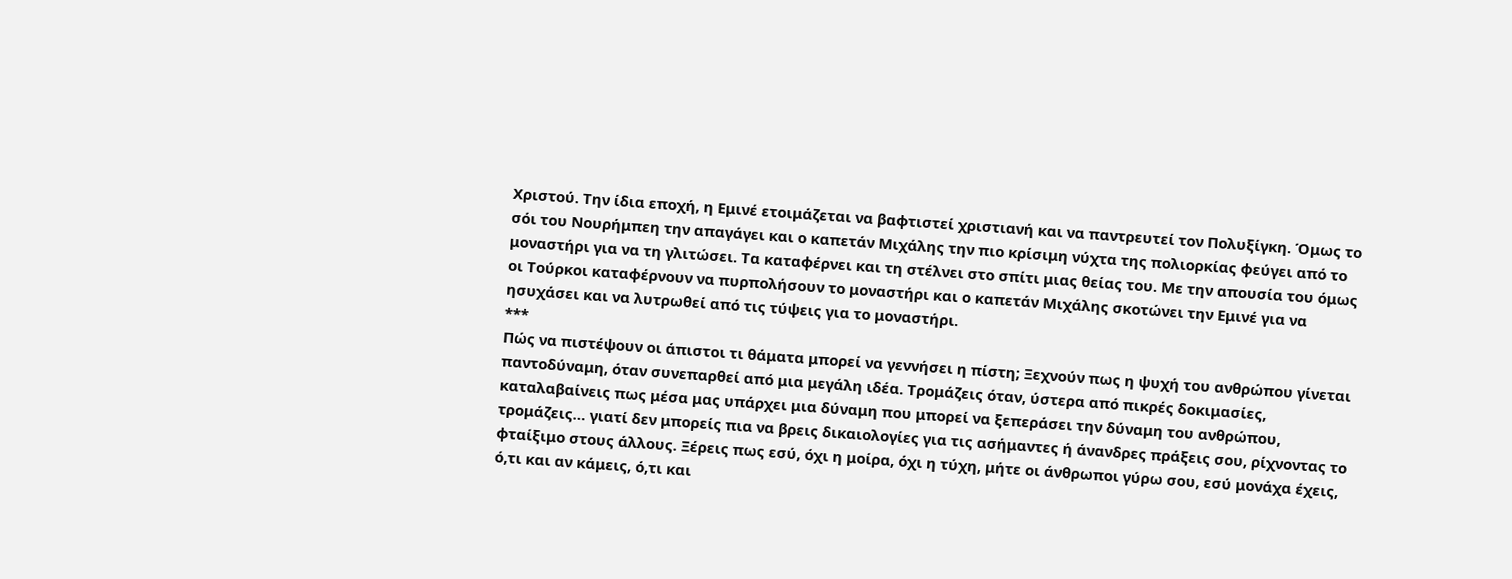Χριστού. Την ίδια εποχή, η Εμινέ ετοιμάζεται να βαφτιστεί χριστιανή και να παντρευτεί τον Πολυξίγκη. Όμως το σόι του Νουρήμπεη την απαγάγει και ο καπετάν Μιχάλης την πιο κρίσιμη νύχτα της πολιορκίας φεύγει από το μοναστήρι για να τη γλιτώσει. Τα καταφέρνει και τη στέλνει στο σπίτι μιας θείας του. Με την απουσία του όμως οι Τούρκοι καταφέρνουν να πυρπολήσουν το μοναστήρι και ο καπετάν Μιχάλης σκοτώνει την Εμινέ για να ησυχάσει και να λυτρωθεί από τις τύψεις για το μοναστήρι.
***
Πώς να πιστέψουν οι άπιστοι τι θάματα μπορεί να γεννήσει η πίστη; Ξεχνούν πως η ψυχή του ανθρώπου γίνεται παντοδύναμη, όταν συνεπαρθεί από μια μεγάλη ιδέα. Τρομάζεις όταν, ύστερα από πικρές δοκιμασίες, καταλαβαίνεις πως μέσα μας υπάρχει μια δύναμη που μπορεί να ξεπεράσει την δύναμη του ανθρώπου, τρομάζεις… γιατί δεν μπορείς πια να βρεις δικαιολογίες για τις ασήμαντες ή άνανδρες πράξεις σου, ρίχνοντας το φταίξιμο στους άλλους. Ξέρεις πως εσύ, όχι η μοίρα, όχι η τύχη, μήτε οι άνθρωποι γύρω σου, εσύ μονάχα έχεις, ό,τι και αν κάμεις, ό,τι και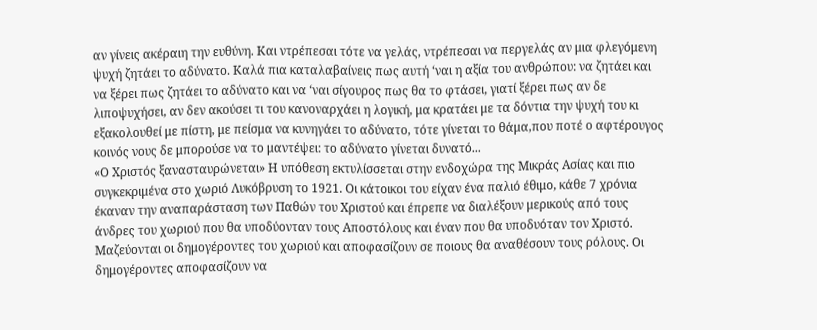αν γίνεις ακέραιη την ευθύνη. Και ντρέπεσαι τότε να γελάς, ντρέπεσαι να περγελάς αν μια φλεγόμενη ψυχή ζητάει το αδύνατο. Καλά πια καταλαβαίνεις πως αυτή ‘ναι η αξία του ανθρώπου: να ζητάει και να ξέρει πως ζητάει το αδύνατο και να ‘ναι σίγουρος πως θα το φτάσει, γιατί ξέρει πως αν δε λιποψυχήσει, αν δεν ακούσει τι του κανοναρχάει η λογική, μα κρατάει με τα δόντια την ψυχή του κι εξακολουθεί με πίστη, με πείσμα να κυνηγάει το αδύνατο, τότε γίνεται το θάμα,που ποτέ ο αφτέρουγος κοινός νους δε μπορούσε να το μαντέψει: το αδύνατο γίνεται δυνατό...
«Ο Χριστός ξανασταυρώνεται» Η υπόθεση εκτυλίσσεται στην ενδοχώρα της Μικράς Ασίας και πιο συγκεκριμένα στο χωριό Λυκόβρυση το 1921. Οι κάτοικοι του είχαν ένα παλιό έθιμο, κάθε 7 χρόνια έκαναν την αναπαράσταση των Παθών του Χριστού και έπρεπε να διαλέξουν μερικούς από τους άνδρες του χωριού που θα υποδύονταν τους Αποστόλους και έναν που θα υποδυόταν τον Χριστό. Μαζεύονται οι δημογέροντες του χωριού και αποφασίζουν σε ποιους θα αναθέσουν τους ρόλους. Οι δημογέροντες αποφασίζουν να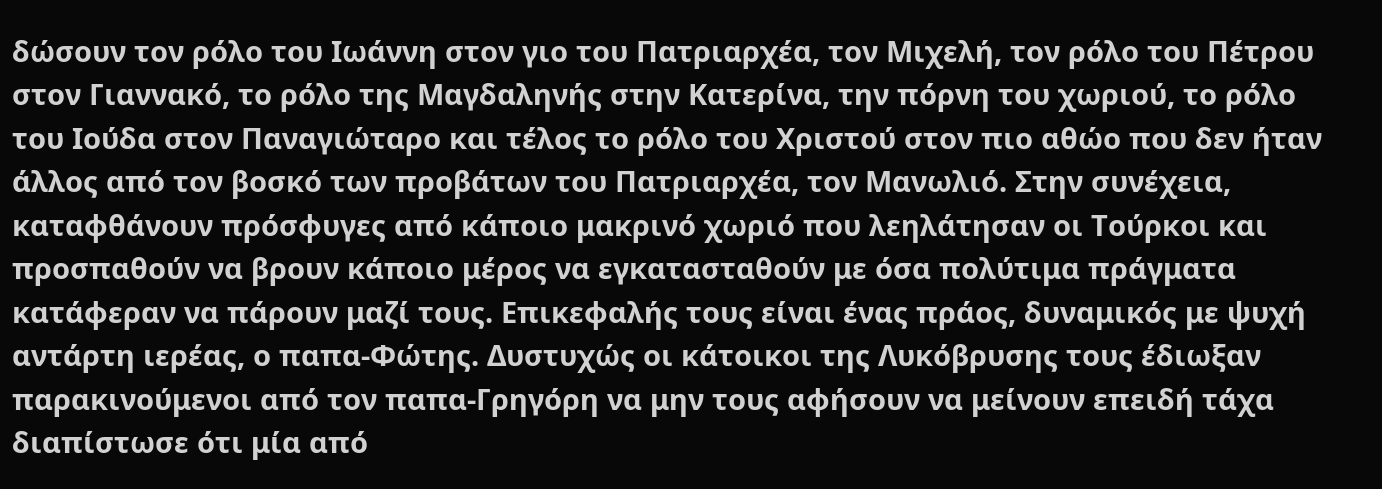δώσουν τον ρόλο του Ιωάννη στον γιο του Πατριαρχέα, τον Μιχελή, τον ρόλο του Πέτρου στον Γιαννακό, το ρόλο της Μαγδαληνής στην Κατερίνα, την πόρνη του χωριού, το ρόλο του Ιούδα στον Παναγιώταρο και τέλος το ρόλο του Χριστού στον πιο αθώο που δεν ήταν άλλος από τον βοσκό των προβάτων του Πατριαρχέα, τον Μανωλιό. Στην συνέχεια, καταφθάνουν πρόσφυγες από κάποιο μακρινό χωριό που λεηλάτησαν οι Τούρκοι και προσπαθούν να βρουν κάποιο μέρος να εγκατασταθούν με όσα πολύτιμα πράγματα κατάφεραν να πάρουν μαζί τους. Επικεφαλής τους είναι ένας πράος, δυναμικός με ψυχή αντάρτη ιερέας, ο παπα-Φώτης. Δυστυχώς οι κάτοικοι της Λυκόβρυσης τους έδιωξαν παρακινούμενοι από τον παπα-Γρηγόρη να μην τους αφήσουν να μείνουν επειδή τάχα διαπίστωσε ότι μία από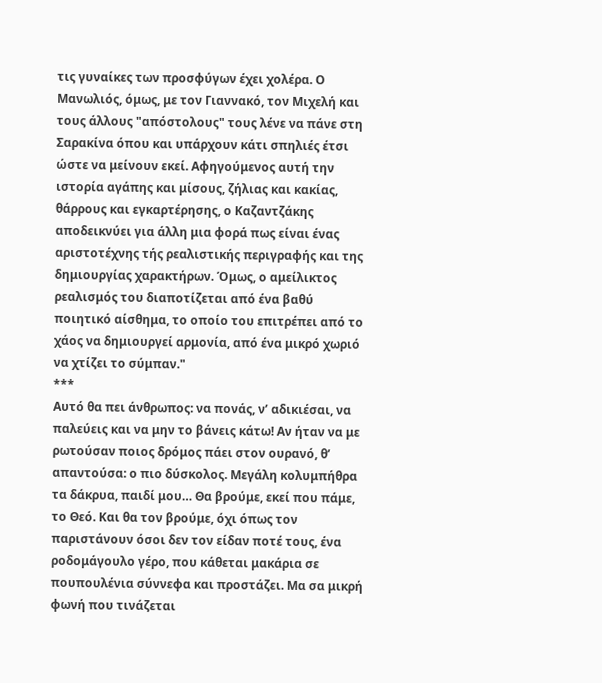τις γυναίκες των προσφύγων έχει χολέρα. Ο Μανωλιός, όμως, με τον Γιαννακό, τον Μιχελή και τους άλλους "απόστολους" τους λένε να πάνε στη Σαρακίνα όπου και υπάρχουν κάτι σπηλιές έτσι ώστε να μείνουν εκεί. Αφηγούμενος αυτή την ιστορία αγάπης και μίσους, ζήλιας και κακίας, θάρρους και εγκαρτέρησης, ο Καζαντζάκης αποδεικνύει για άλλη μια φορά πως είναι ένας αριστοτέχνης τής ρεαλιστικής περιγραφής και της δημιουργίας χαρακτήρων. Όμως, ο αμείλικτος ρεαλισμός του διαποτίζεται από ένα βαθύ ποιητικό αίσθημα, το οποίο του επιτρέπει από το χάος να δημιουργεί αρμονία, από ένα μικρό χωριό να χτίζει το σύμπαν."
***
Αυτό θα πει άνθρωπος: να πονάς, ν’ αδικιέσαι, να παλεύεις και να μην το βάνεις κάτω! Αν ήταν να με ρωτούσαν ποιος δρόμος πάει στον ουρανό, θ’ απαντούσα: ο πιο δύσκολος. Μεγάλη κολυμπήθρα τα δάκρυα, παιδί μου… Θα βρούμε, εκεί που πάμε, το Θεό. Και θα τον βρούμε, όχι όπως τον παριστάνουν όσοι δεν τον είδαν ποτέ τους, ένα ροδομάγουλο γέρο, που κάθεται μακάρια σε πουπουλένια σύννεφα και προστάζει. Μα σα μικρή φωνή που τινάζεται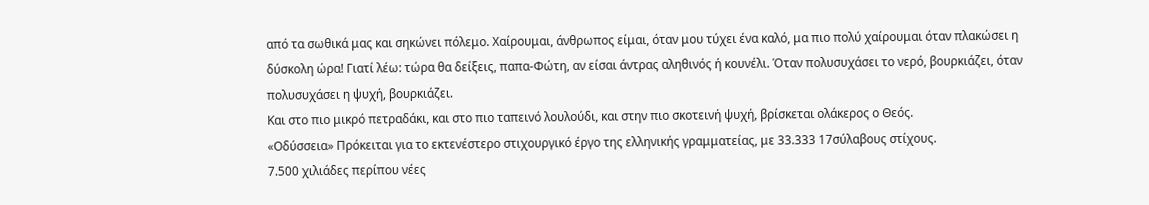από τα σωθικά μας και σηκώνει πόλεμο. Χαίρουμαι, άνθρωπος είμαι, όταν μου τύχει ένα καλό, μα πιο πολύ χαίρουμαι όταν πλακώσει η δύσκολη ώρα! Γιατί λέω: τώρα θα δείξεις, παπα-Φώτη, αν είσαι άντρας αληθινός ή κουνέλι. Όταν πολυσυχάσει το νερό, βουρκιάζει, όταν πολυσυχάσει η ψυχή, βουρκιάζει.
Και στο πιο μικρό πετραδάκι, και στο πιο ταπεινό λουλούδι, και στην πιο σκοτεινή ψυχή, βρίσκεται ολάκερος ο Θεός.
«Οδύσσεια» Πρόκειται για το εκτενέστερο στιχουργικό έργο της ελληνικής γραμματείας, με 33.333 17σύλαβους στίχους.
7.500 χιλιάδες περίπου νέες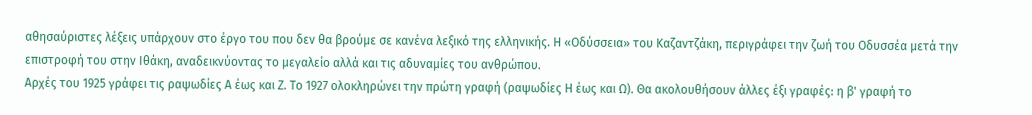αθησαύριστες λέξεις υπάρχουν στο έργο του που δεν θα βρούμε σε κανένα λεξικό της ελληνικής. Η «Οδύσσεια» του Καζαντζάκη, περιγράφει την ζωή του Οδυσσέα μετά την επιστροφή του στην Ιθάκη, αναδεικνύοντας το μεγαλείο αλλά και τις αδυναμίες του ανθρώπου.
Αρχές του 1925 γράφει τις ραψωδίες Α έως και Ζ. Το 1927 ολοκληρώνει την πρώτη γραφή (ραψωδίες Η έως και Ω). Θα ακολουθήσουν άλλες έξι γραφές: η β' γραφή το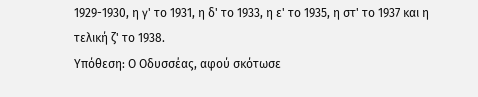1929-1930, η γ' το 1931, η δ' το 1933, η ε' το 1935, η στ' το 1937 και η τελική ζ' το 1938.
Υπόθεση: Ο Οδυσσέας, αφού σκότωσε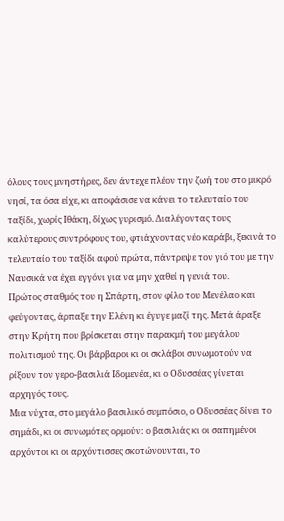όλους τους μνηστήρες, δεν άντεχε πλέον την ζωή του στο μικρό νησί, τα όσα είχε, κι αποφάσισε να κάνει το τελευταίο του ταξίδι, χωρίς Ιθάκη, δίχως γυρισμό. Διαλέγοντας τους καλύτερους συντρόφους του, φτιάχνοντας νέο καράβι, ξεκινά το τελευταίο του ταξίδι αφού πρώτα, πάντρεψε τον γιό του με την Ναυσικά να έχει εγγόνι για να μην χαθεί η γενιά του.
Πρώτος σταθμός του η Σπάρτη, στον φίλο του Μενέλαο και φεύγοντας, άρπαξε την Ελένη κι έγυγε μαζί της. Μετά άραξε στην Κρήτη που βρίσκεται στην παρακμή του μεγάλου πολιτισμού της. Οι βάρβαροι κι οι σκλάβοι συνωμοτούν να ρίξουν τον γερο-βασιλιά Ιδομενέα, κι ο Οδυσσέας γίνεται αρχηγός τους.
Μια νύχτα, στο μεγάλο βασιλικό συμπόσιο, ο Οδυσσέας δίνει το σημάδι, κι οι συνωμότες ορμούν: ο βασιλιάς κι οι σαπημένοι αρχόντοι κι οι αρχόντισσες σκοτώνουνται, το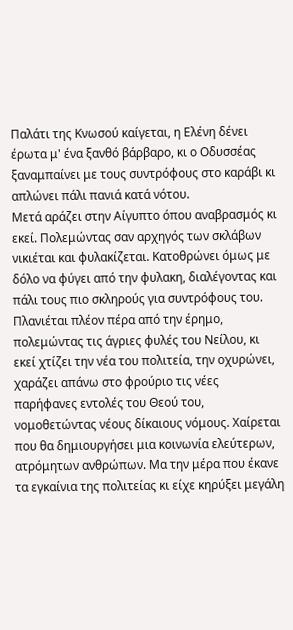Παλάτι της Κνωσού καίγεται, η Ελένη δένει έρωτα μ' ένα ξανθό βάρβαρο, κι ο Οδυσσέας ξαναμπαίνει με τους συντρόφους στο καράβι κι απλώνει πάλι πανιά κατά νότου.
Μετά αράζει στην Αίγυπτο όπου αναβρασμός κι εκεί. Πολεμώντας σαν αρχηγός των σκλάβων νικιέται και φυλακίζεται. Κατοθρώνει όμως με δόλο να φύγει από την φυλακη, διαλέγοντας και πάλι τους πιο σκληρούς για συντρόφους του.
Πλανιέται πλέον πέρα από την έρημο, πολεμώντας τις άγριες φυλές του Νείλου, κι εκεί χτίζει την νέα του πολιτεία, την οχυρώνει, χαράζει απάνω στο φρούριο τις νέες παρήφανες εντολές του Θεού του, νομοθετώντας νέους δίκαιους νόμους. Χαίρεται που θα δημιουργήσει μια κοινωνία ελεύτερων, ατρόμητων ανθρώπων. Μα την μέρα που έκανε τα εγκαίνια της πολιτείας κι είχε κηρύξει μεγάλη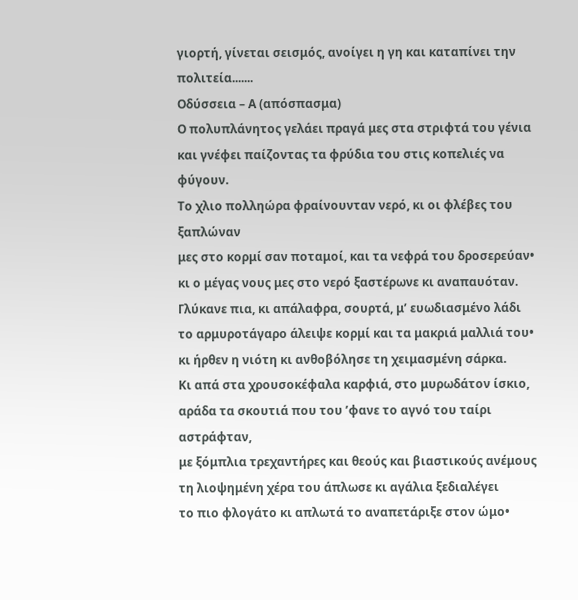γιορτή, γίνεται σεισμός, ανοίγει η γη και καταπίνει την πολιτεία.......
Οδύσσεια – Α (απόσπασμα)
Ο πολυπλάνητος γελάει πραγά μες στα στριφτά του γένια
και γνέφει παίζοντας τα φρύδια του στις κοπελιές να φύγουν.
Το χλιο πολληώρα φραίνουνταν νερό, κι οι φλέβες του ξαπλώναν
μες στο κορμί σαν ποταμοί, και τα νεφρά του δροσερεύαν•
κι ο μέγας νους μες στο νερό ξαστέρωνε κι αναπαυόταν.
Γλύκανε πια, κι απάλαφρα, σουρτά, μ’ ευωδιασμένο λάδι
το αρμυροτάγαρο άλειψε κορμί και τα μακριά μαλλιά του•
κι ήρθεν η νιότη κι ανθοβόλησε τη χειμασμένη σάρκα.
Κι απά στα χρουσοκέφαλα καρφιά, στο μυρωδάτον ίσκιο,
αράδα τα σκουτιά που του ’φανε το αγνό του ταίρι αστράφταν,
με ξόμπλια τρεχαντήρες και θεούς και βιαστικούς ανέμους
τη λιοψημένη χέρα του άπλωσε κι αγάλια ξεδιαλέγει
το πιο φλογάτο κι απλωτά το αναπετάριξε στον ώμο•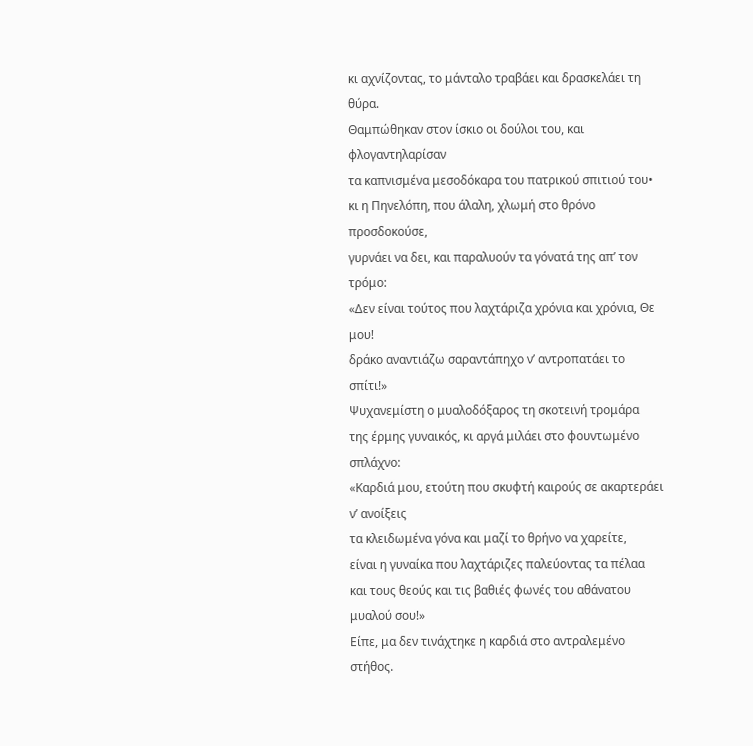κι αχνίζοντας, το μάνταλο τραβάει και δρασκελάει τη θύρα.
Θαμπώθηκαν στον ίσκιο οι δούλοι του, και φλογαντηλαρίσαν
τα καπνισμένα μεσοδόκαρα του πατρικού σπιτιού του•
κι η Πηνελόπη, που άλαλη, χλωμή στο θρόνο προσδοκούσε,
γυρνάει να δει, και παραλυούν τα γόνατά της απ’ τον τρόμο:
«Δεν είναι τούτος που λαχτάριζα χρόνια και χρόνια, Θε μου!
δράκο αναντιάζω σαραντάπηχο ν’ αντροπατάει το σπίτι!»
Ψυχανεμίστη ο μυαλοδόξαρος τη σκοτεινή τρομάρα
της έρμης γυναικός, κι αργά μιλάει στο φουντωμένο σπλάχνο:
«Καρδιά μου, ετούτη που σκυφτή καιρούς σε ακαρτεράει ν’ ανοίξεις
τα κλειδωμένα γόνα και μαζί το θρήνο να χαρείτε,
είναι η γυναίκα που λαχτάριζες παλεύοντας τα πέλαα
και τους θεούς και τις βαθιές φωνές του αθάνατου μυαλού σου!»
Είπε, μα δεν τινάχτηκε η καρδιά στο αντραλεμένο στήθος.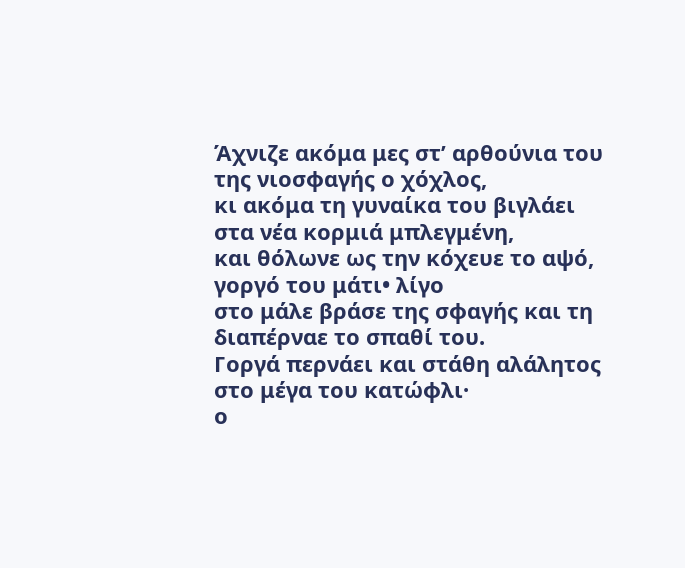Άχνιζε ακόμα μες στ’ αρθούνια του της νιοσφαγής ο χόχλος,
κι ακόμα τη γυναίκα του βιγλάει στα νέα κορμιά μπλεγμένη,
και θόλωνε ως την κόχευε το αψό, γοργό του μάτι• λίγο
στο μάλε βράσε της σφαγής και τη διαπέρναε το σπαθί του.
Γοργά περνάει και στάθη αλάλητος στο μέγα του κατώφλι·
ο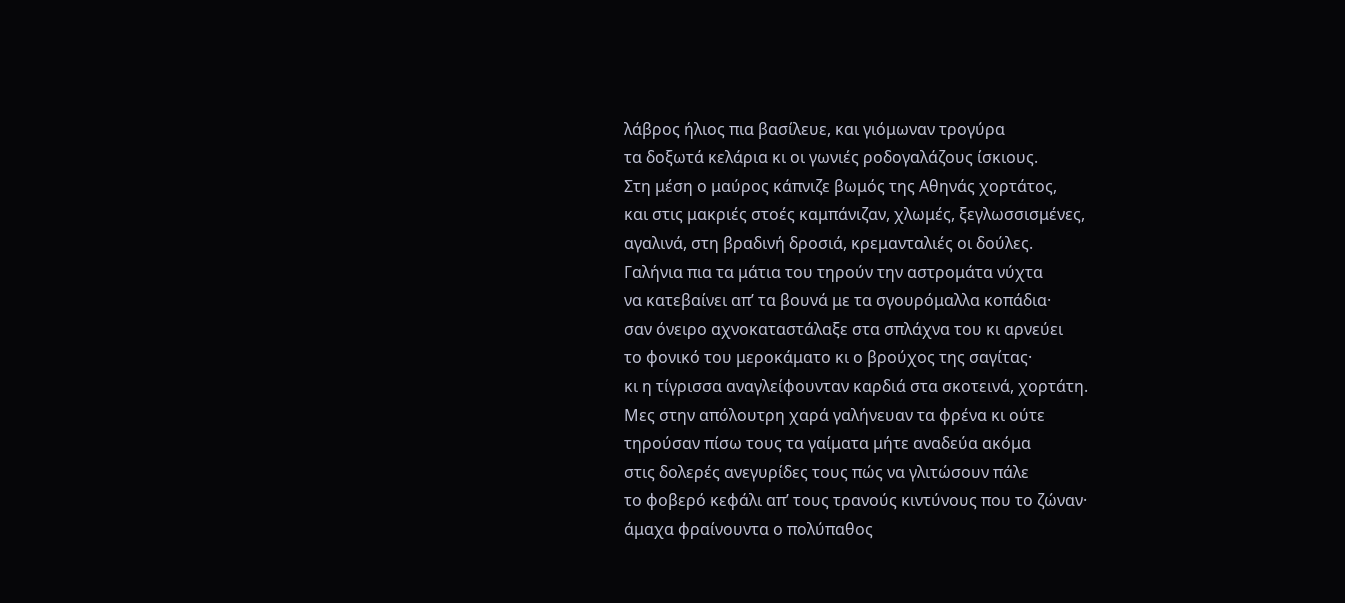λάβρος ήλιος πια βασίλευε, και γιόμωναν τρογύρα
τα δοξωτά κελάρια κι οι γωνιές ροδογαλάζους ίσκιους.
Στη μέση ο μαύρος κάπνιζε βωμός της Αθηνάς χορτάτος,
και στις μακριές στοές καμπάνιζαν, χλωμές, ξεγλωσσισμένες,
αγαλινά, στη βραδινή δροσιά, κρεμανταλιές οι δούλες.
Γαλήνια πια τα μάτια του τηρούν την αστρομάτα νύχτα
να κατεβαίνει απ’ τα βουνά με τα σγουρόμαλλα κοπάδια·
σαν όνειρο αχνοκαταστάλαξε στα σπλάχνα του κι αρνεύει
το φονικό του μεροκάματο κι ο βρούχος της σαγίτας·
κι η τίγρισσα αναγλείφουνταν καρδιά στα σκοτεινά, χορτάτη.
Μες στην απόλουτρη χαρά γαλήνευαν τα φρένα κι ούτε
τηρούσαν πίσω τους τα γαίματα μήτε αναδεύα ακόμα
στις δολερές ανεγυρίδες τους πώς να γλιτώσουν πάλε
το φοβερό κεφάλι απ’ τους τρανούς κιντύνους που το ζώναν·
άμαχα φραίνουντα ο πολύπαθος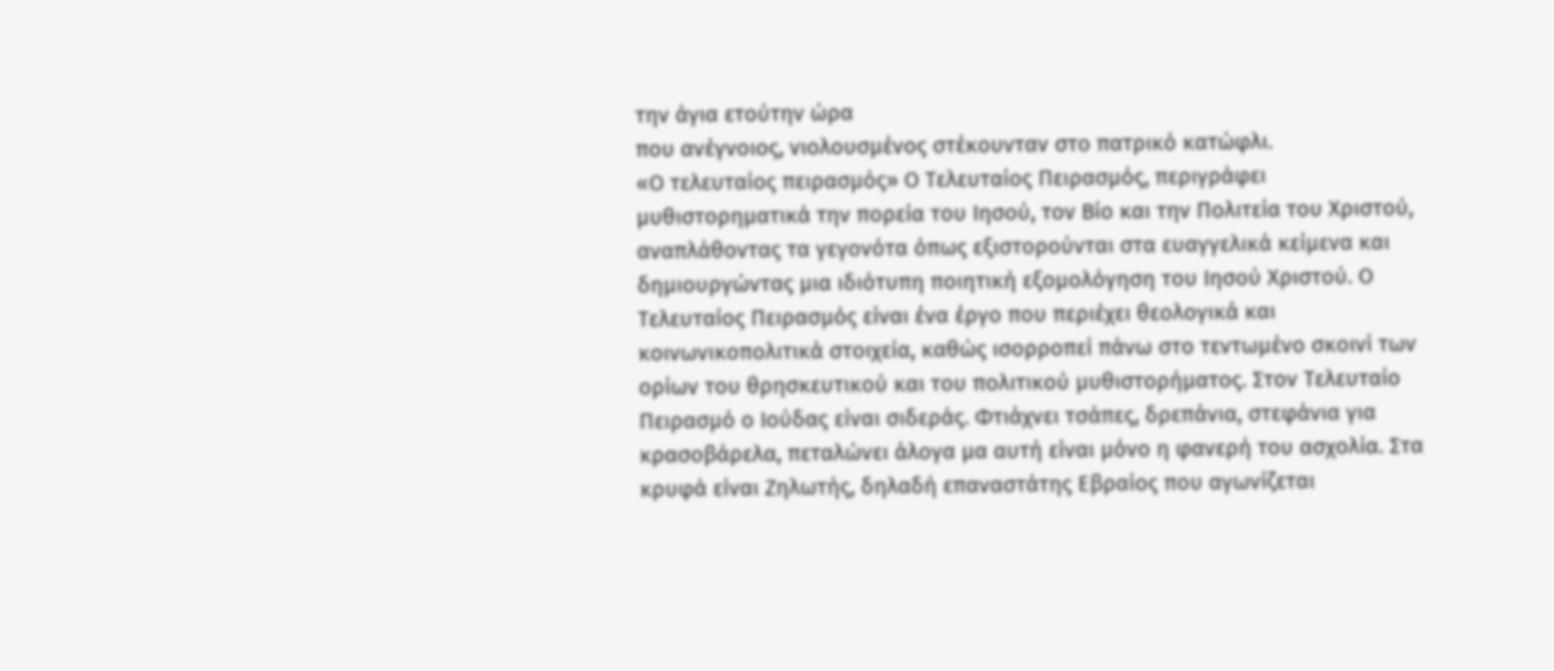την άγια ετούτην ώρα
που ανέγνοιος, νιολουσμένος στέκουνταν στο πατρικό κατώφλι.
«Ο τελευταίος πειρασμός» Ο Τελευταίος Πειρασμός, περιγράφει μυθιστορηματικά την πορεία του Ιησού, τον Βίο και την Πολιτεία του Χριστού, αναπλάθοντας τα γεγονότα όπως εξιστορούνται στα ευαγγελικά κείμενα και δημιουργώντας μια ιδιότυπη ποιητική εξομολόγηση του Ιησού Χριστού. Ο Tελευταίος Πειρασμός είναι ένα έργο που περιέχει θεολογικά και κοινωνικοπολιτικά στοιχεία, καθώς ισορροπεί πάνω στο τεντωμένο σκοινί των ορίων του θρησκευτικού και του πολιτικού μυθιστορήματος. Στον Τελευταίο Πειρασμό ο Ιούδας είναι σιδεράς. Φτιάχνει τσάπες, δρεπάνια, στεφάνια για κρασοβάρελα, πεταλώνει άλογα μα αυτή είναι μόνο η φανερή του ασχολία. Στα κρυφά είναι Ζηλωτής, δηλαδή επαναστάτης Εβραίος που αγωνίζεται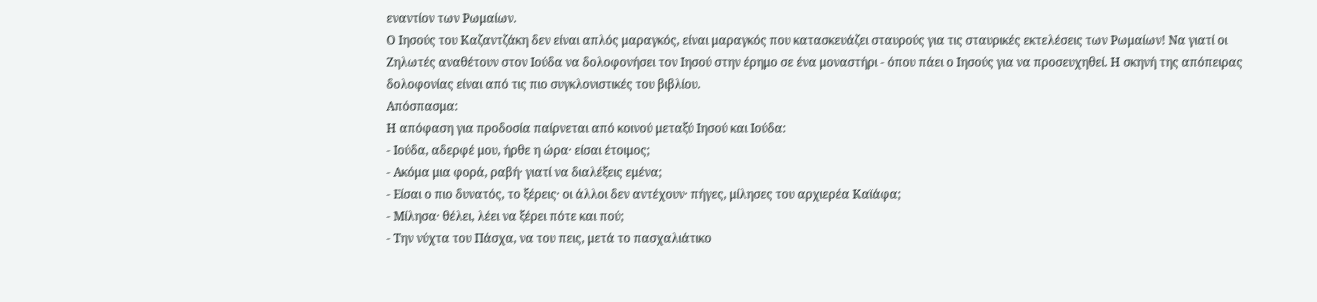εναντίον των Ρωμαίων.
Ο Ιησούς του Καζαντζάκη δεν είναι απλός μαραγκός, είναι μαραγκός που κατασκευάζει σταυρούς για τις σταυρικές εκτελέσεις των Ρωμαίων! Να γιατί οι Ζηλωτές αναθέτουν στον Ιούδα να δολοφονήσει τον Ιησού στην έρημο σε ένα μοναστήρι - όπου πάει ο Ιησούς για να προσευχηθεί. Η σκηνή της απόπειρας δολοφονίας είναι από τις πιο συγκλονιστικές του βιβλίου.
Απόσπασμα:
Η απόφαση για προδοσία παίρνεται από κοινού μεταξύ Ιησού και Ιούδα:
- Ιούδα, αδερφέ μου, ήρθε η ώρα· είσαι έτοιμος;
- Ακόμα μια φορά, ραβή· γιατί να διαλέξεις εμένα;
- Είσαι ο πιο δυνατός, το ξέρεις· οι άλλοι δεν αντέχουν· πήγες, μίλησες του αρχιερέα Καϊάφα;
- Μίλησα· θέλει, λέει να ξέρει πότε και πού;
- Την νύχτα του Πάσχα, να του πεις, μετά το πασχαλιάτικο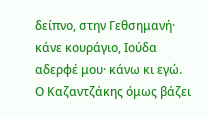δείπνο, στην Γεθσημανή· κάνε κουράγιο, Ιούδα αδερφέ μου· κάνω κι εγώ.
Ο Καζαντζάκης όμως βάζει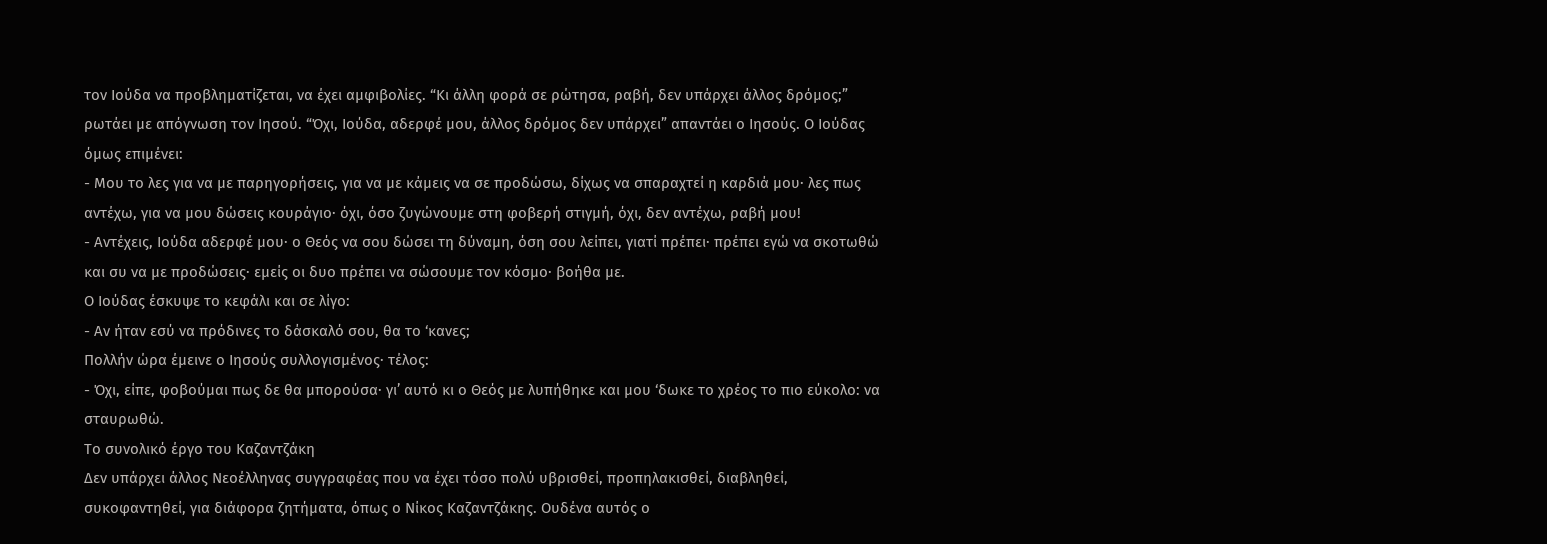τον Ιούδα να προβληματίζεται, να έχει αμφιβολίες. “Κι άλλη φορά σε ρώτησα, ραβή, δεν υπάρχει άλλος δρόμος;” ρωτάει με απόγνωση τον Ιησού. “Όχι, Ιούδα, αδερφέ μου, άλλος δρόμος δεν υπάρχει” απαντάει ο Ιησούς. Ο Ιούδας όμως επιμένει:
- Μου το λες για να με παρηγορήσεις, για να με κάμεις να σε προδώσω, δίχως να σπαραχτεί η καρδιά μου· λες πως αντέχω, για να μου δώσεις κουράγιο· όχι, όσο ζυγώνουμε στη φοβερή στιγμή, όχι, δεν αντέχω, ραβή μου!
- Αντέχεις, Ιούδα αδερφέ μου· ο Θεός να σου δώσει τη δύναμη, όση σου λείπει, γιατί πρέπει· πρέπει εγώ να σκοτωθώ και συ να με προδώσεις· εμείς οι δυο πρέπει να σώσουμε τον κόσμο· βοήθα με.
Ο Ιούδας έσκυψε το κεφάλι και σε λίγο:
- Αν ήταν εσύ να πρόδινες το δάσκαλό σου, θα το ‘κανες;
Πολλήν ώρα έμεινε ο Ιησούς συλλογισμένος· τέλος:
- Όχι, είπε, φοβούμαι πως δε θα μπορούσα· γι’ αυτό κι ο Θεός με λυπήθηκε και μου ‘δωκε το χρέος το πιο εύκολο: να σταυρωθώ.
Το συνολικό έργο του Καζαντζάκη
Δεν υπάρχει άλλος Νεοέλληνας συγγραφέας που να έχει τόσο πολύ υβρισθεί, προπηλακισθεί, διαβληθεί, συκοφαντηθεί, για διάφορα ζητήματα, όπως ο Νίκος Καζαντζάκης. Ουδένα αυτός ο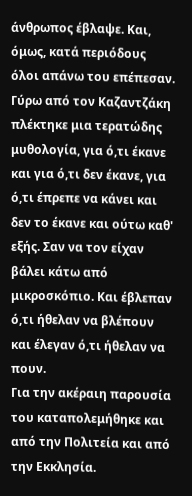άνθρωπος έβλαψε. Και, όμως, κατά περιόδους όλοι απάνω του επέπεσαν. Γύρω από τον Καζαντζάκη πλέκτηκε μια τερατώδης μυθολογία, για ό,τι έκανε και για ό,τι δεν έκανε, για ό,τι έπρεπε να κάνει και δεν το έκανε και ούτω καθ' εξής. Σαν να τον είχαν βάλει κάτω από μικροσκόπιο. Και έβλεπαν ό,τι ήθελαν να βλέπουν και έλεγαν ό,τι ήθελαν να πουν.
Για την ακέραιη παρουσία του καταπολεμήθηκε και από την Πολιτεία και από την Εκκλησία.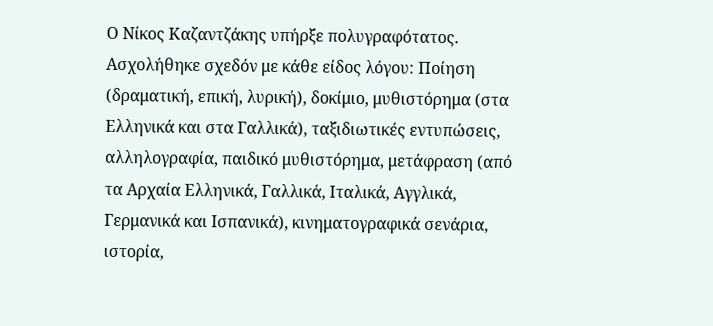Ο Νίκος Καζαντζάκης υπήρξε πολυγραφότατος. Ασχολήθηκε σχεδόν με κάθε είδος λόγου: Ποίηση (δραματική, επική, λυρική), δοκίμιο, μυθιστόρημα (στα Ελληνικά και στα Γαλλικά), ταξιδιωτικές εντυπώσεις, αλληλογραφία, παιδικό μυθιστόρημα, μετάφραση (από τα Αρχαία Ελληνικά, Γαλλικά, Ιταλικά, Αγγλικά, Γερμανικά και Ισπανικά), κινηματογραφικά σενάρια, ιστορία,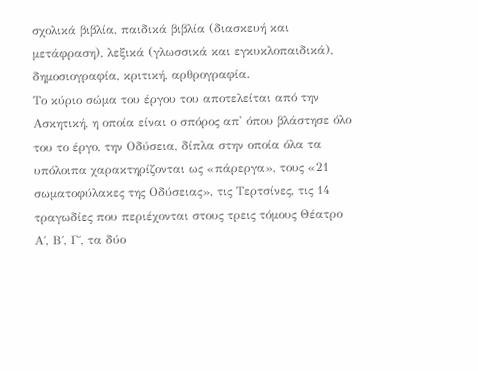σχολικά βιβλία, παιδικά βιβλία (διασκευή και μετάφραση), λεξικά (γλωσσικά και εγκυκλοπαιδικά), δημοσιογραφία, κριτική, αρθρογραφία.
Το κύριο σώμα του έργου του αποτελείται από την Ασκητική, η οποία είναι ο σπόρος απ' όπου βλάστησε όλο του το έργο, την Οδύσεια, δίπλα στην οποία όλα τα υπόλοιπα χαρακτηρίζονται ως «πάρεργα», τους «21 σωματοφύλακες της Οδύσειας», τις Τερτσίνες, τις 14 τραγωδίες που περιέχονται στους τρεις τόμους Θέατρο Α΄, Β΄, Γ΄, τα δύο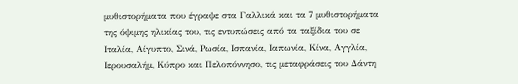μυθιστορήματα που έγραψε στα Γαλλικά και τα 7 μυθιστορήματα της όψιμης ηλικίας του, τις εντυπώσεις από τα ταξίδια του σε Ιταλία, Αίγυπτο, Σινά, Ρωσία, Ισπανία, Ιαπωνία, Κίνα, Αγγλία, Ιερουσαλήμ, Κύπρο και Πελοπόννησο, τις μεταφράσεις του Δάντη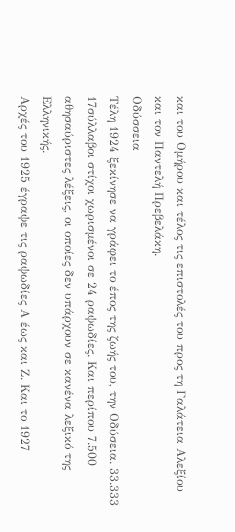και του Ομήρου και τέλος τις επιστολές του προς τη Γαλάτεια Αλεξίου και τον Παντελή Πρεβελάκη.
Οδύσσεια
Τέλη 1924 ξεκίνησε να γράφει το έπος της ζωής του, την Οδύσεια. 33.333 17σύλλαβοι στίχοι χωρισμένοι σε 24 ραψωδίες. Και περίπου 7.500 αθησαύριστες λέξεις, οι οποίες δεν υπάρχουν σε κανένα λεξικό της Ελληνικής.
Αρχές του 1925 έγραψε τις ραψωδίες Α έως και Ζ. Και το 1927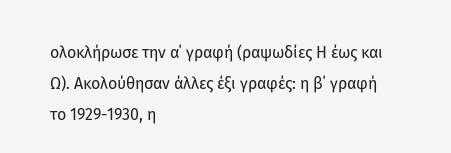ολοκλήρωσε την α΄ γραφή (ραψωδίες Η έως και Ω). Ακολούθησαν άλλες έξι γραφές: η β΄ γραφή το 1929-1930, η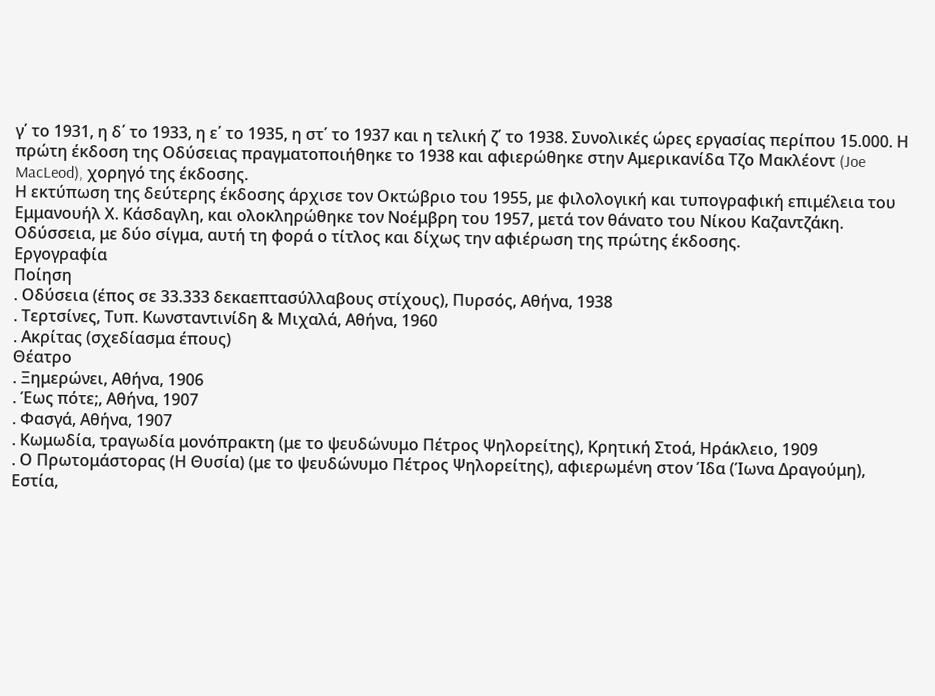γ΄ το 1931, η δ΄ το 1933, η ε΄ το 1935, η στ΄ το 1937 και η τελική ζ΄ το 1938. Συνολικές ώρες εργασίας περίπου 15.000. Η πρώτη έκδοση της Οδύσειας πραγματοποιήθηκε το 1938 και αφιερώθηκε στην Αμερικανίδα Τζο Μακλέοντ (Joe MacLeod), χορηγό της έκδοσης.
Η εκτύπωση της δεύτερης έκδοσης άρχισε τον Οκτώβριο του 1955, με φιλολογική και τυπογραφική επιμέλεια του Εμμανουήλ Χ. Κάσδαγλη, και ολοκληρώθηκε τον Νοέμβρη του 1957, μετά τον θάνατο του Νίκου Καζαντζάκη. Οδύσσεια, με δύο σίγμα, αυτή τη φορά ο τίτλος και δίχως την αφιέρωση της πρώτης έκδοσης.
Εργογραφία
Ποίηση
. Οδύσεια (έπος σε 33.333 δεκαεπτασύλλαβους στίχους), Πυρσός, Αθήνα, 1938
. Τερτσίνες, Τυπ. Κωνσταντινίδη & Μιχαλά, Αθήνα, 1960
. Ακρίτας (σχεδίασμα έπους)
Θέατρο
. Ξημερώνει, Αθήνα, 1906
. Έως πότε;, Αθήνα, 1907
. Φασγά, Αθήνα, 1907
. Κωμωδία, τραγωδία μονόπρακτη (με το ψευδώνυμο Πέτρος Ψηλορείτης), Κρητική Στοά, Ηράκλειο, 1909
. Ο Πρωτομάστορας (Η Θυσία) (με το ψευδώνυμο Πέτρος Ψηλορείτης), αφιερωμένη στον Ίδα (Ίωνα Δραγούμη), Εστία,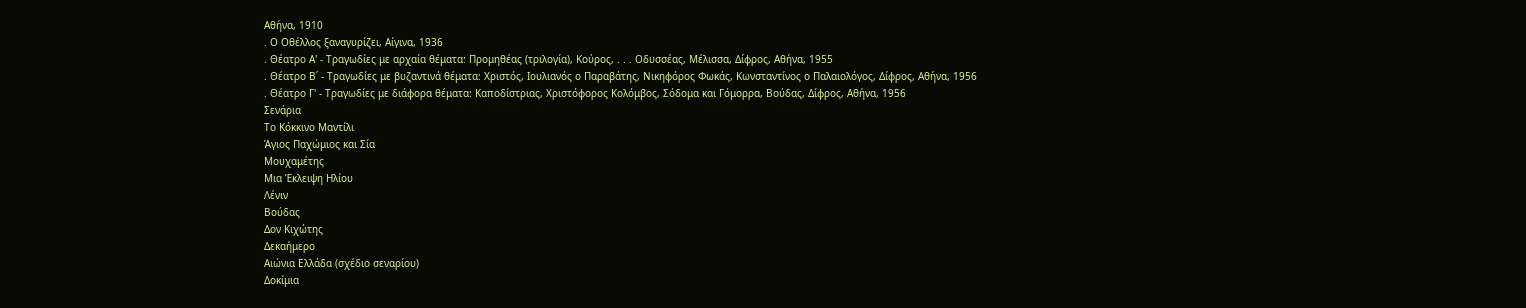Αθήνα, 1910
. Ο Οθέλλος ξαναγυρίζει, Αίγινα, 1936
. Θέατρο Α' - Τραγωδίες με αρχαία θέματα: Προμηθέας (τριλογία), Κούρος, . . . Οδυσσέας, Μέλισσα, Δίφρος, Αθήνα, 1955
. Θέατρο Β΄ - Τραγωδίες με βυζαντινά θέματα: Χριστός, Ιουλιανός ο Παραβάτης, Νικηφόρος Φωκάς, Κωνσταντίνος ο Παλαιολόγος, Δίφρος, Αθήνα, 1956
. Θέατρο Γ' - Τραγωδίες με διάφορα θέματα: Καποδίστριας, Χριστόφορος Κολόμβος, Σόδομα και Γόμορρα, Βούδας, Δίφρος, Αθήνα, 1956
Σενάρια
Το Κόκκινο Μαντίλι
Άγιος Παχώμιος και Σία
Μουχαμέτης
Μια Έκλειψη Ηλίου
Λένιν
Βούδας
Δον Κιχώτης
Δεκαήμερο
Αιώνια Ελλάδα (σχέδιο σεναρίου)
Δοκίμια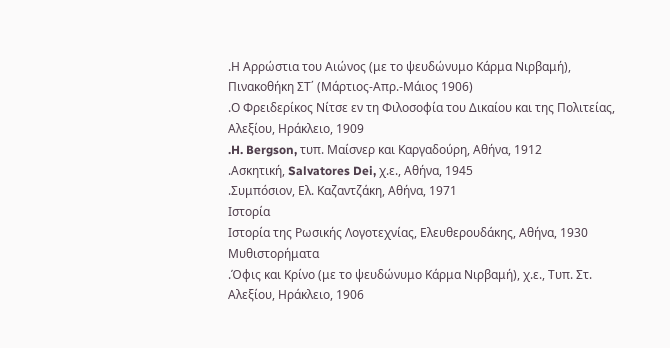.Η Αρρώστια του Αιώνος (με το ψευδώνυμο Κάρμα Νιρβαμή), Πινακοθήκη ΣΤ΄ (Μάρτιος-Απρ.-Μάιος 1906)
.Ο Φρειδερίκος Νίτσε εν τη Φιλοσοφία του Δικαίου και της Πολιτείας, Αλεξίου, Ηράκλειο, 1909
.H. Bergson, τυπ. Μαίσνερ και Καργαδούρη, Αθήνα, 1912
.Ασκητική, Salvatores Dei, χ.ε., Αθήνα, 1945
.Συμπόσιον, Ελ. Καζαντζάκη, Αθήνα, 1971
Ιστορία
Ιστορία της Ρωσικής Λογοτεχνίας, Ελευθερουδάκης, Αθήνα, 1930
Μυθιστορήματα
.Όφις και Κρίνο (με το ψευδώνυμο Κάρμα Νιρβαμή), χ.ε., Τυπ. Στ. Αλεξίου, Ηράκλειο, 1906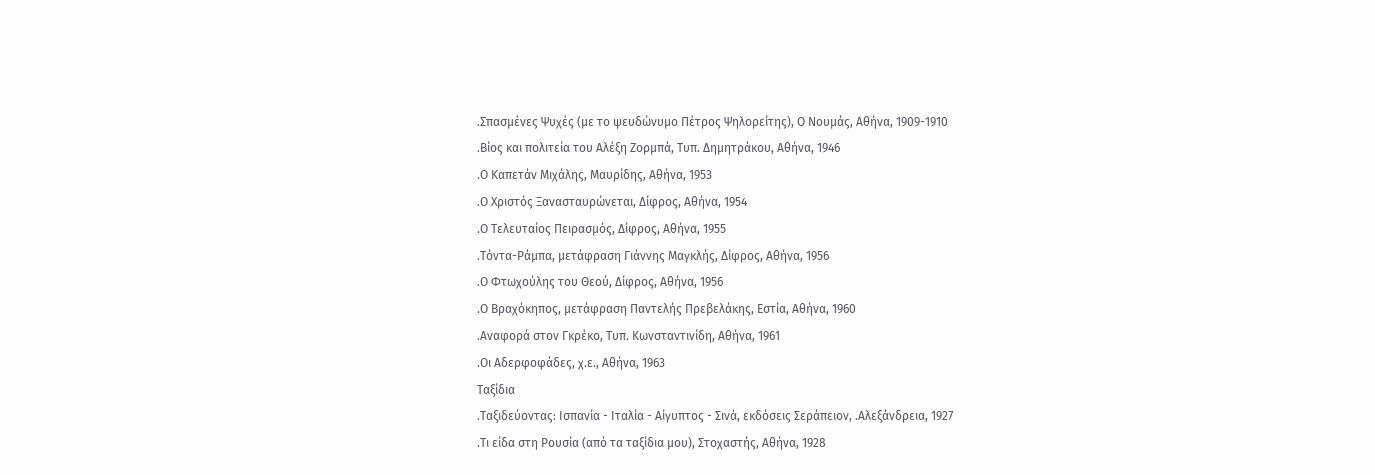.Σπασμένες Ψυχές (με το ψευδώνυμο Πέτρος Ψηλορείτης), Ο Νουμάς, Αθήνα, 1909-1910
.Βίος και πολιτεία του Αλέξη Ζορμπά, Τυπ. Δημητράκου, Αθήνα, 1946
.Ο Καπετάν Μιχάλης, Μαυρίδης, Αθήνα, 1953
.Ο Χριστός Ξανασταυρώνεται, Δίφρος, Αθήνα, 1954
.Ο Τελευταίος Πειρασμός, Δίφρος, Αθήνα, 1955
.Τόντα-Ράμπα, μετάφραση Γιάννης Μαγκλής, Δίφρος, Αθήνα, 1956
.Ο Φτωχούλης του Θεού, Δίφρος, Αθήνα, 1956
.Ο Βραχόκηπος, μετάφραση Παντελής Πρεβελάκης, Εστία, Αθήνα, 1960
.Αναφορά στον Γκρέκο, Τυπ. Κωνσταντινίδη, Αθήνα, 1961
.Οι Αδερφοφάδες, χ.ε., Αθήνα, 1963
Ταξίδια
.Ταξιδεύοντας: Ισπανία - Ιταλία - Αίγυπτος - Σινά, εκδόσεις Σεράπειον, .Αλεξάνδρεια, 1927
.Τι είδα στη Ρουσία (από τα ταξίδια μου), Στοχαστής, Αθήνα, 1928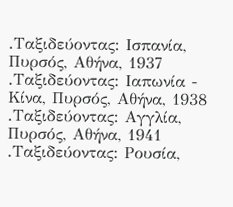.Ταξιδεύοντας: Ισπανία, Πυρσός, Αθήνα, 1937
.Ταξιδεύοντας: Ιαπωνία - Κίνα, Πυρσός, Αθήνα, 1938
.Ταξιδεύοντας: Αγγλία, Πυρσός, Αθήνα, 1941
.Ταξιδεύοντας: Ρουσία,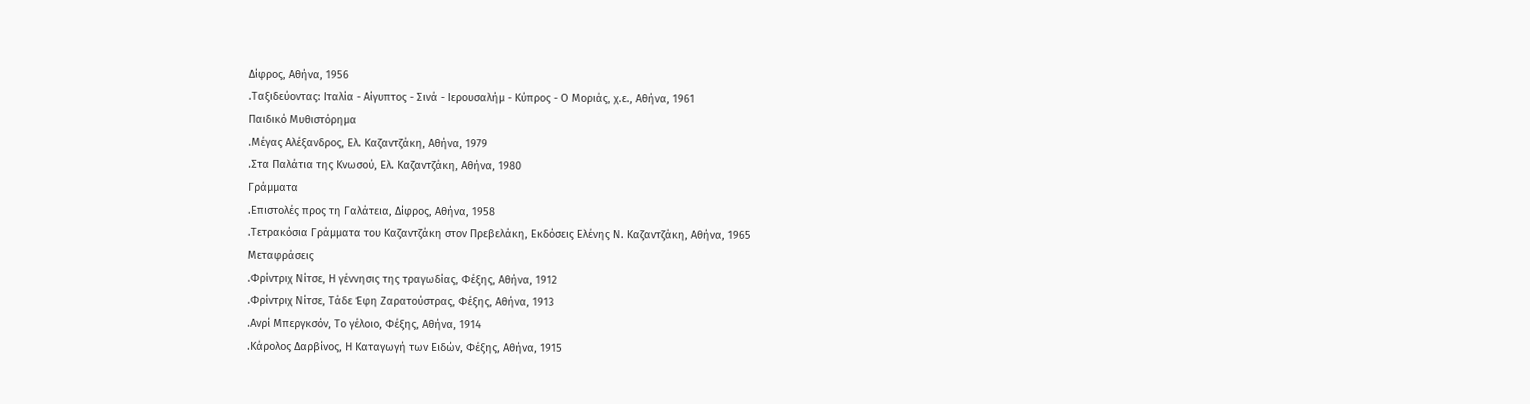Δίφρος, Αθήνα, 1956
.Ταξιδεύοντας: Ιταλία - Αίγυπτος - Σινά - Ιερουσαλήμ - Κύπρος - Ο Μοριάς, χ.ε., Αθήνα, 1961
Παιδικό Μυθιστόρημα
.Μέγας Αλέξανδρος, Ελ. Καζαντζάκη, Αθήνα, 1979
.Στα Παλάτια της Κνωσού, Ελ. Καζαντζάκη, Αθήνα, 1980
Γράμματα
.Επιστολές προς τη Γαλάτεια, Δίφρος, Αθήνα, 1958
.Τετρακόσια Γράμματα του Καζαντζάκη στον Πρεβελάκη, Εκδόσεις Ελένης Ν. Καζαντζάκη, Αθήνα, 1965
Μεταφράσεις
.Φρίντριχ Νίτσε, Η γέννησις της τραγωδίας, Φέξης, Αθήνα, 1912
.Φρίντριχ Νίτσε, Τάδε Έφη Ζαρατούστρας, Φέξης, Αθήνα, 1913
.Ανρί Μπεργκσόν, Το γέλοιο, Φέξης, Αθήνα, 1914
.Κάρολος Δαρβίνος, Η Καταγωγή των Ειδών, Φέξης, Αθήνα, 1915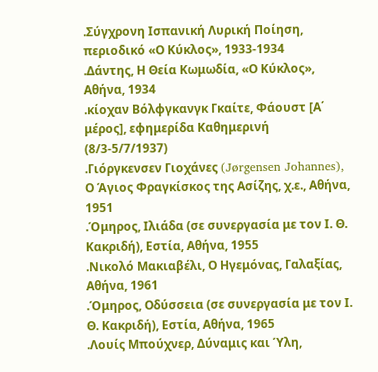.Σύγχρονη Ισπανική Λυρική Ποίηση, περιοδικό «Ο Κύκλος», 1933-1934
.Δάντης, Η Θεία Κωμωδία, «Ο Κύκλος», Αθήνα, 1934
.κίοχαν Βόλφγκανγκ Γκαίτε, Φάουστ [Α΄ μέρος], εφημερίδα Καθημερινή (8/3-5/7/1937)
.Γιόργκενσεν Γιοχάνες (Jørgensen Johannes), Ο Άγιος Φραγκίσκος της Ασίζης, χ.ε., Αθήνα, 1951
.Όμηρος, Ιλιάδα (σε συνεργασία με τον Ι. Θ. Κακριδή), Εστία, Αθήνα, 1955
.Νικολό Μακιαβέλι, Ο Ηγεμόνας, Γαλαξίας, Αθήνα, 1961
.Όμηρος, Οδύσσεια (σε συνεργασία με τον Ι. Θ. Κακριδή), Εστία, Αθήνα, 1965
.Λουίς Μπούχνερ, Δύναμις και Ύλη,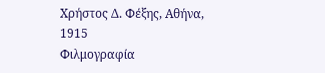Χρήστος Δ. Φέξης, Αθήνα, 1915
Φιλμογραφία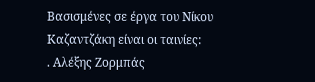Βασισμένες σε έργα του Νίκου Καζαντζάκη είναι οι ταινίες:
. Αλέξης Ζορμπάς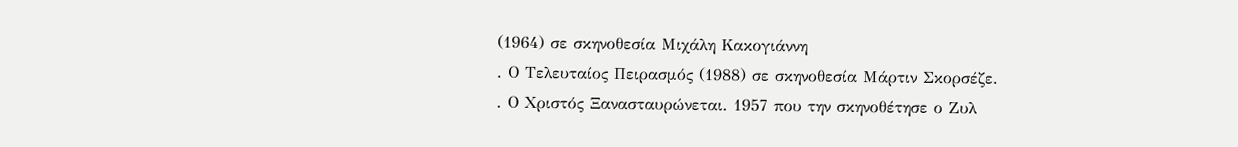(1964) σε σκηνοθεσία Μιχάλη Κακογιάννη
. Ο Τελευταίος Πειρασμός (1988) σε σκηνοθεσία Μάρτιν Σκορσέζε.
. Ο Χριστός Ξανασταυρώνεται. 1957 που την σκηνοθέτησε ο Ζυλ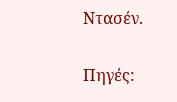Ντασέν.

Πηγές: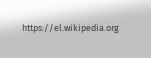https://el.wikipedia.org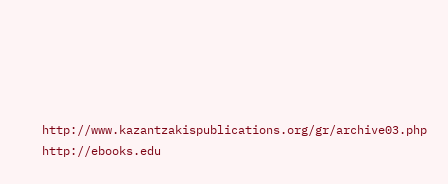http://www.kazantzakispublications.org/gr/archive03.php
http://ebooks.edu